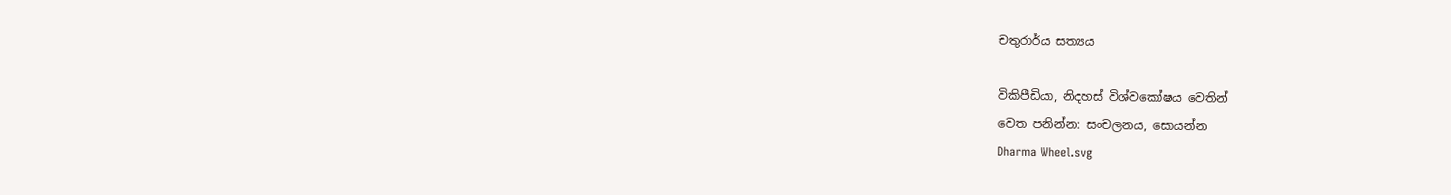චතුරාර්ය සත්‍යය

විකිපීඩියා, නිදහස් විශ්වකෝෂය වෙතින්
වෙත පනින්න: සංචලනය, සොයන්න
Dharma Wheel.svg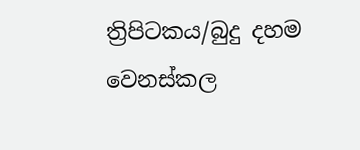ත්‍රිපිටකය/බුදු දහම වෙනස්කල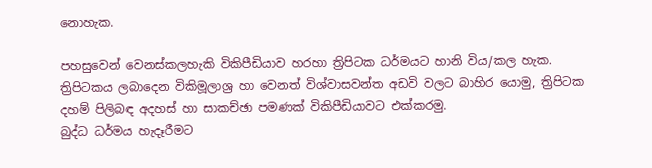නොහැක.

පහසුවෙන් වෙනස්කලහැකි විකිපීඩියාව හරහා ත්‍රිපිටක ධර්මයට හානි විය/කල හැක.
ත්‍රිපිටකය ලබාදෙන විකිමූලාශ්‍ර හා වෙනත් විශ්වාසවන්ත අඩවි වලට බාහිර යොමු, ත්‍රිපිටක දහම් පිලිබඳ අදහස් හා සාකච්ඡා පමණක් විකිපීඩියාවට එක්කරමු.
බුද්ධ ධර්මය හැදෑරීමට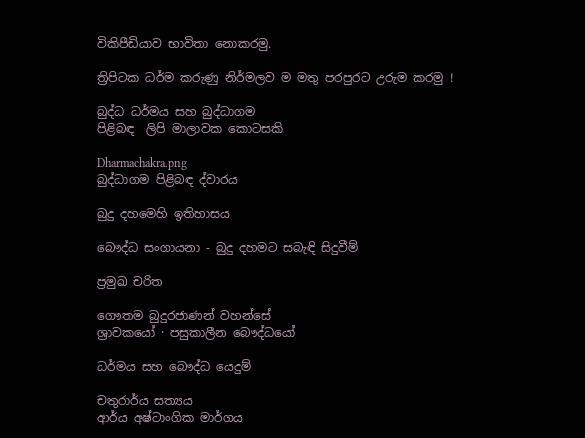විකිපීඩියාව භාවිතා නොකරමු.

ත්‍රිපිටක ධර්ම කරුණු නිර්මලව ම මතු පරපුරට උරුම කරමු !

බුද්ධ ධර්මය සහ බුද්ධාගම
පිළිබඳ  ලිපි මාලාවක කොටසකි

Dharmachakra.png
බුද්ධාගම පිළිබඳ ද්වාරය

බුදු දහමෙහි ඉතිහාසය

බෞද්ධ සංගායනා - බුදු දහමට සබැඳි සිදුවීම්

ප්‍රමුඛ චරිත

ගෞතම බුදුරජාණන් වහන්සේ
ශ්‍රාවකයෝ · පසුකාලීන බෞද්ධයෝ

ධර්මය සහ බෞද්ධ යෙදුම්

චතුරාර්ය සත්‍යය
ආර්ය අෂ්ටාංගික මාර්ගය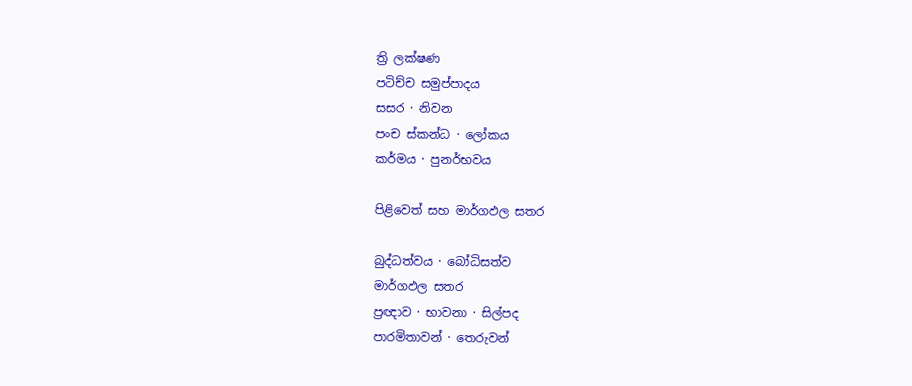ත්‍රි ලක්ෂණ
පටිච්ච සමුප්පාදය
සසර · නිවන
පංච ස්කන්ධ · ලෝකය
කර්මය · පුනර්භවය

පිළිවෙත් සහ මාර්ගඵල සතර

බුද්ධත්වය · බෝධිසත්ව
මාර්ගඵල සතර
ප්‍රඥාව · භාවනා · සිල්පද
පාරමිතාවන් · තෙරුවන්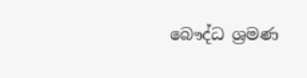බෞද්ධ ශ්‍රමණ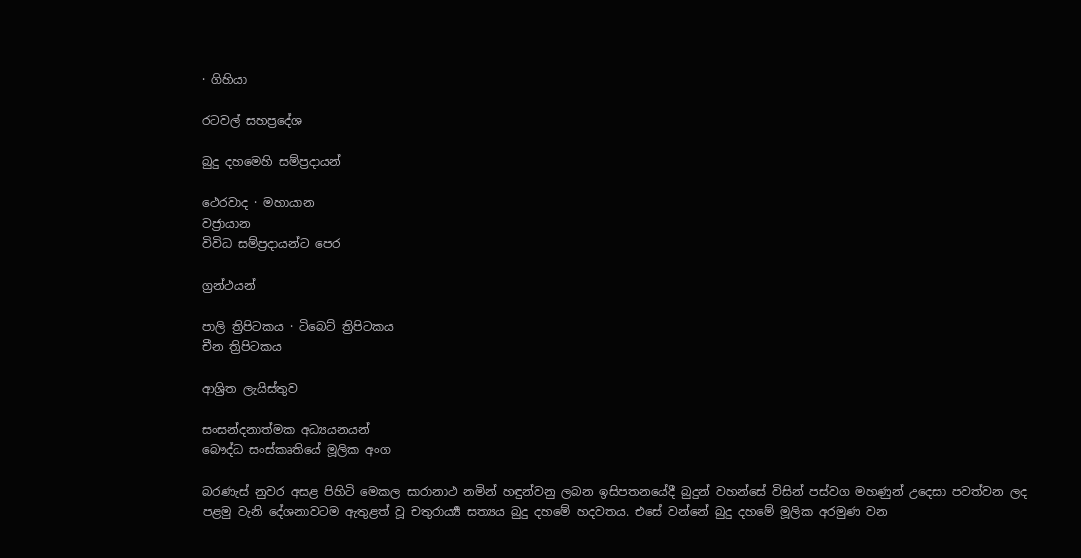· ගිහියා

රටවල් සහප්‍රදේශ

බුදු දහමෙහි සම්ප්‍රදායන්

ථෙරවාද · මහායාන
වජ්‍රායාන
විවිධ සම්ප්‍රදායන්ට පෙර

ග්‍රන්ථයන්

පාලි ත්‍රිපිටකය · ටිබෙට් ත්‍රිපිටකය
චීන ත්‍රිපිටකය

ආශ්‍රිත ලැයිස්තුව

සංසන්දනාත්මක අධ්‍යයනයන්
බෞද්ධ සංස්කෘතියේ මූලික අංග

බරණැස් නුවර අසළ පිහිටි මෙකල සාරානාථ නමින් හඳුන්වනු ලබන ඉසිපතනයේදී බුදුන් වහන්සේ විසින් පස්වග මහණුන් උදෙසා පවත්වන ලද පළමු වැනි දේශනාවටම ඇතුළත් වූ චතුරාර්‍ය්‍ය සත්‍යය බුදු දහමේ හදවතය. එසේ වන්නේ බුදු දහමේ මූලික අරමුණ වන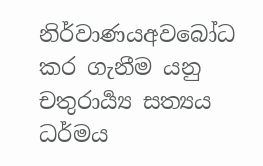නිර්වාණයඅවබෝධ කර ගැනීම යනු චතුරාර්‍ය්‍ය සත්‍යය ධර්මය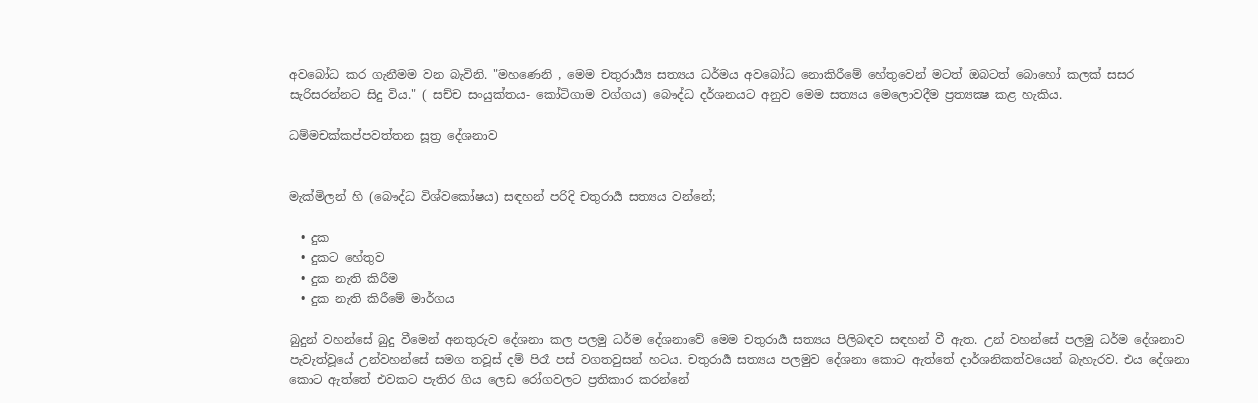අවබෝධ කර ගැනීමම වන බැවිනි. "මහණෙනි , මෙම චතුරාර්‍ය්‍ය සත්‍යය ධර්මය අවබෝධ නොකිරීමේ හේතුවෙන් මටත් ඔබටත් බොහෝ කලක් සසර සැරිසරන්නට සිදු විය." ( සච්ච සංයුක්තය- කෝටිගාම වග්ගය) බෞද්ධ දර්ශනයට අනුව මෙම සත්‍යය මෙලොවදීම ප්‍රත්‍ය‍‍‍‍‍‍‍‍‍‍‍‍‍‍‍‍‍‍‍‍‍‍‍‍‍‍‍‍‍‍‍‍‍‍‍‍‍ක්‍ෂ කළ හැකිය.

ධම්මචක්කප්පවත්තන සූත්‍ර දේශනාව


මැක්මිලන් හි (බෞද්ධ විශ්වකෝෂය) සඳහන් පරිදි චතුරාර්‍ය සත්‍යය වන්නේ;

  • දුක
  • දුකට හේතුව
  • දුක නැති කිරීම
  • දුක නැති කිරීමේ මාර්ගය

බුදුන් වහන්සේ බුදු වීමෙන් අනතුරුව දේශනා කල පලමු ධර්ම දේශනාවේ මෙම චතුරාර්‍ය සත්‍යය පිලිබඳව සඳහන් වී ඇත. උන් වහන්සේ පලමු ධර්ම දේශනාව පැවැත්වූයේ උන්වහන්සේ සමග තවූස් දම් පිරෑ පස් වගතවුසන් හටය. චතුරාර්‍ය සත්‍යය පලමුව දේශනා කොට ඇත්තේ දාර්ශනිකත්වයෙන් බැහැරව. එය දේශනා කොට ඇත්තේ එවකට පැතිර ගිය ලෙඩ රෝගවලට ප්‍රතිකාර කරන්නේ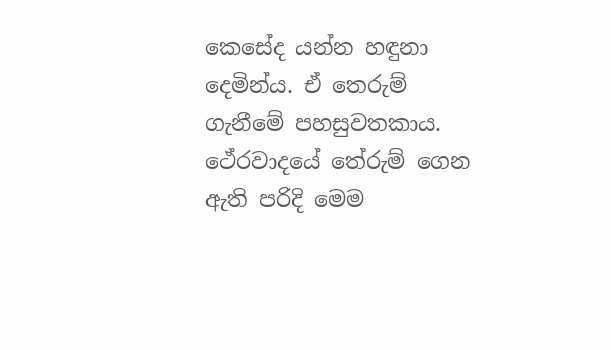කෙසේද යන්න හඳුනා දෙමින්ය. ඒ තෙරුම් ගැනීමේ පහසුවතකාය. ථේරවාදයේ තේරුම් ගෙන ඇති පරිදි මෙම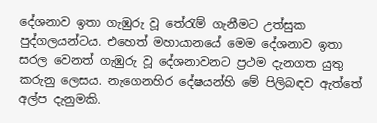දේශනාව ඉතා ගැඹුරු වූ තේරැම් ගැනීමට උත්සුක පුද්ගලයන්ටය. එහෙත් මහායානයේ මෙම දේශනාව ඉතා සරල වෙනත් ගැඹුරු වූ දේශනාවනට ප්‍රථම දැනගත යුතු කරුනු ලෙසය. නැගෙනහිර දේෂයන්හි මේ පිලිබඳව ඇත්තේ අල්ප දැනුමකි.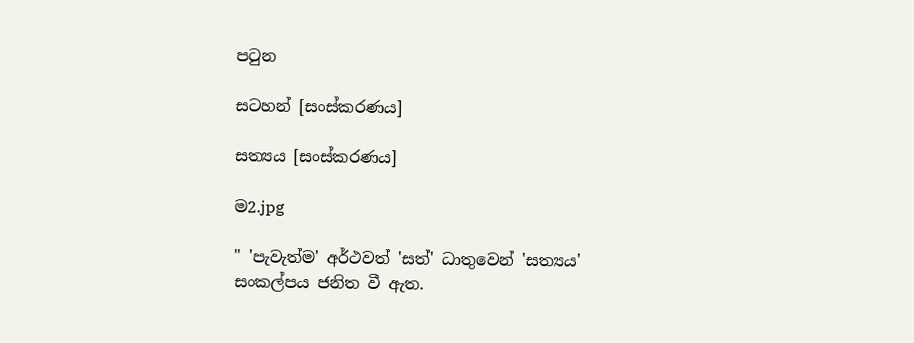පටුන

සටහන් [සංස්කරණය]

සත්‍යය [සංස්කරණය]

ම2.jpg

" 'පැවැත්ම' අර්ථවත් 'සත්' ධාතුවෙන් 'සත්‍යය' සංකල්පය ජනිත වී ඇත.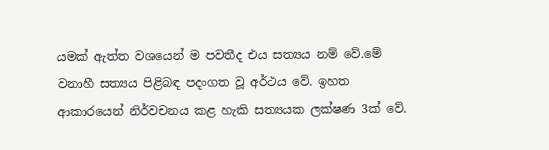යමක් ඇත්ත වශයෙන් ම පවතීද එය සත්‍යය නම් ‍වේ.මේ වනාහී සත්‍යය පිළිබඳ පදංගත වූ අර්ථය වේ. ඉහත ආකාරයෙන් නිර්වචනය කළ හැකි සත්‍යයක ල‍‍‍‍‍‍‍‍‍‍‍‍‍‍‍‍‍‍‍‍‍‍‍‍‍‍‍‍‍‍‍‍‍‍‍‍‍‍‍‍‍‍‍ක්ෂණ 3ක් වේ.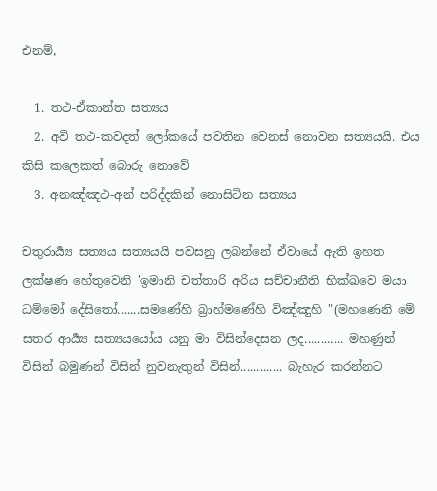එනම්,

  1. තථ-ඒකාන්ත සත්‍යය
  2. අවි තථ-කවදත් ලෝකයේ පවතින වෙනස් නොවන සත්‍යයයි. එය කිසි කලෙකත් බොරු නොවේ
  3. අනඤ්ඤථ-අන් පරිද්දකින් නොසිටින සත්‍යය

චතුරාර්‍ය්‍ය සත්‍යය සත්‍යයයි පවසනු ලබන්නේ ඒවායේ ඇති ඉහත ලක්ෂණ හේතුවෙනි 'ඉමානි චත්තාරි අරිය සච්චානීති භික්ඛවෙ මයා ධම්මෝ දේසිතෝ.......සමණේහි බ්‍රාහ්මණේහි විඤ්ඤුහි "(මහණෙනි මේ සතර ආර්‍ය්‍ය සත්‍යයයෝය යනු මා විසින්දෙසන ලද............ මහණුන් විසින් බමුණන් විසින් නුවනැතුන් විසින්............. බැහැර කරන්නට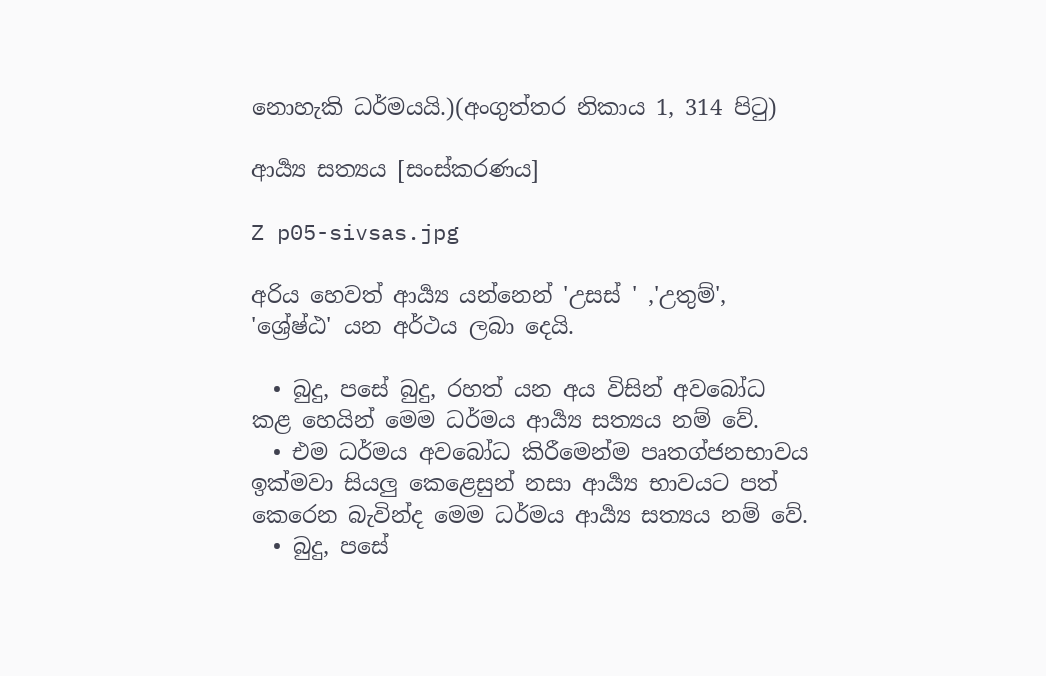නොහැකි ධර්මයයි.)(අංගුත්තර නිකාය 1, 314 පිටු)

ආර්‍ය්‍ය සත්‍යය [සංස්කරණය]

Z p05-sivsas.jpg

අරිය හෙවත් ආර්‍ය්‍ය යන්නෙන් 'උසස් ' ,'උතුම්', 'ශ්‍රේෂ්ඨ' යන අර්ථය ලබා දෙයි.

  • බුදු, පසේ බුදු, රහත් යන අය විසින් අවබෝධ කළ හෙයින් මෙම ධර්මය ආර්‍ය්‍ය සත්‍යය නම් වේ.
  • එම ධර්මය අවබෝධ කිරීමෙන්ම පෘතග්ජනභාවය ඉක්මවා සියලු කෙළෙසුන් නසා ආර්‍ය්‍ය භාවයට පත් කෙරෙන බැවින්ද මෙම ධර්මය ආර්‍ය්‍ය සත්‍යය නම් වේ.
  • බුදු, පසේ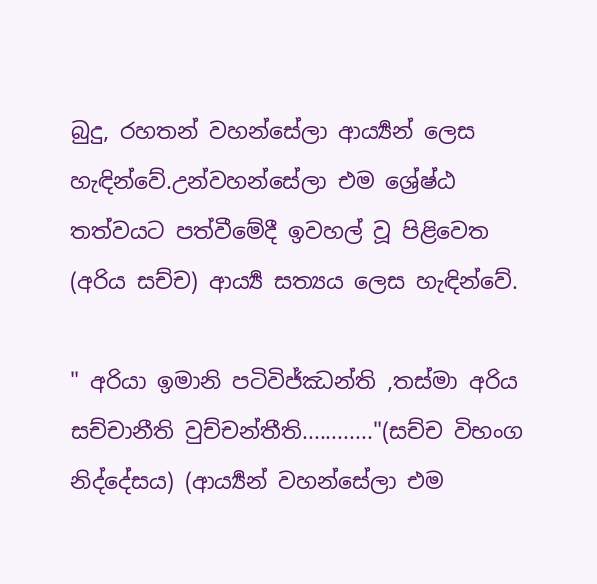බුදු, රහතන් වහන්සේලා ආර්‍ය්‍යන් ලෙස හැඳින්වේ.උන්වහන්සේලා එම ශ්‍රේෂ්ඨ තත්වයට පත්වීමේදී ඉවහල් වූ පිළිවෙත (අරිය සච්ච) ආර්‍ය්‍ය සත්‍යය ලෙස හැඳින්වේ.

" අරියා ඉමානි පටිවිජ්ඣන්ති ,තස්මා අරිය සච්චානීති වුච්චන්තීති............"(සච්ච විභංග නිද්දේසය) (ආර්‍ය්‍යන් වහන්සේලා එම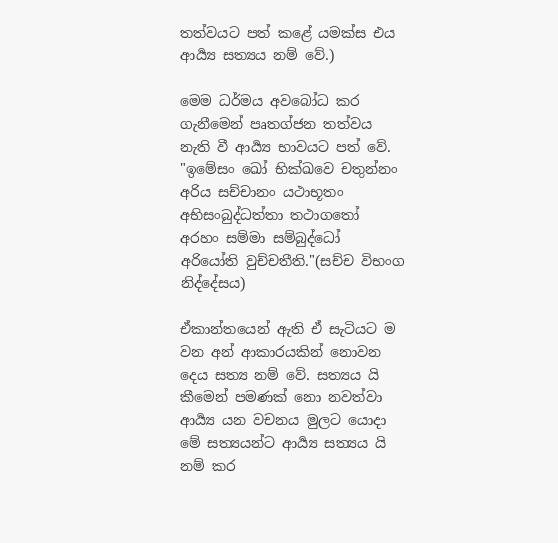තත්වයට පත් කළේ යමක්ස එය ආර්‍ය්‍ය සත්‍යය නම් වේ.)

මෙ‍ම ධර්මය අවබෝධ කර ගැනීමෙන් පෘතග්ජන තත්වය නැති වී ආර්‍ය්‍ය භාවයට පත් වේ. "ඉමේසං ඛෝ භික්ඛවෙ චතුන්නං අරිය සච්චානං යථාභූතං අභිසංබුද්ධත්තා තථාගතෝ අරහං සම්මා සම්බුද්ධෝ අරියෝති වුච්චතීති."(සච්ච විභංග නිද්දේසය)

ඒකාන්තයෙන් ඇති ඒ සැටියට ම වන අන් ආකාරයකින් නොවන දෙය සත්‍ය නම් වේ. සත්‍යය යි කීමෙන් පමණක් නො නවත්වා ආය්‍යර්‍ යන වචනය මුලට යොදා මේ සත්‍යයන්ට ආර්‍ය්‍ය සත්‍යය යි නම් කර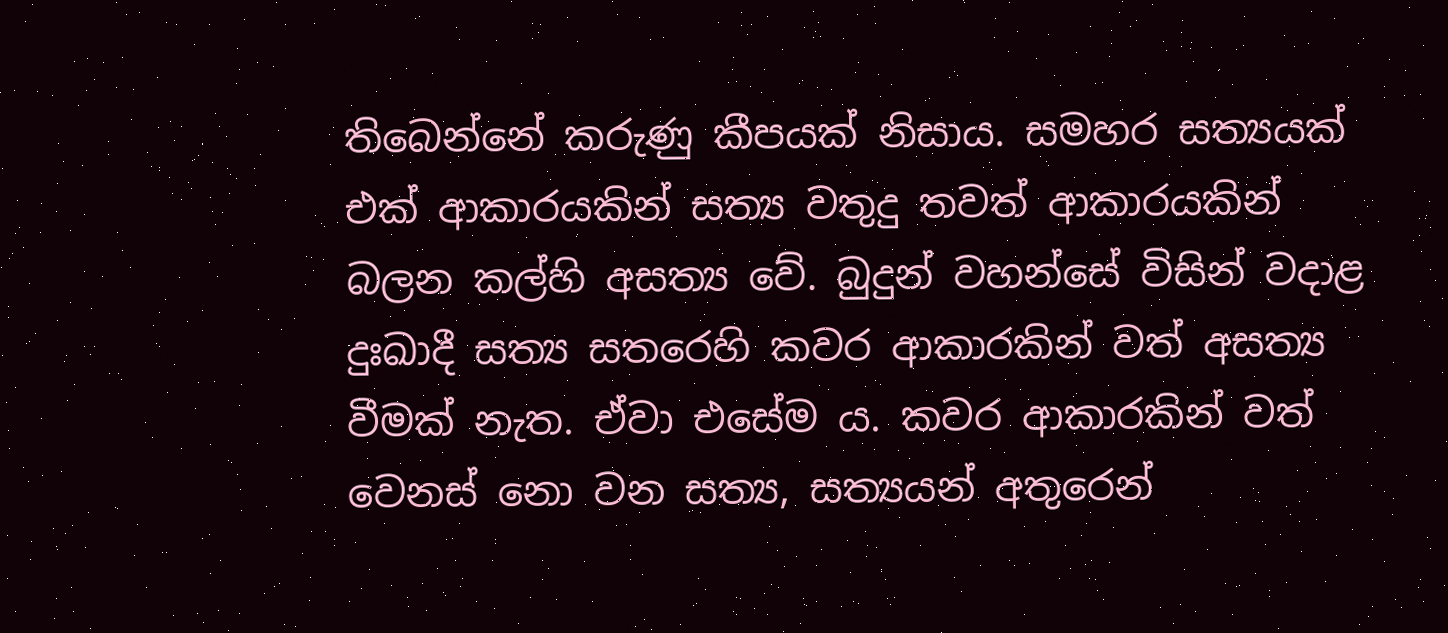තිබෙන්නේ කරුණු කීපයක් නිසාය. සමහර සත්‍යයක් එක් ආකාරයකින් සත්‍ය වතුදු තවත් ආකාරයකින් බලන කල්හි අසත්‍ය වේ. බුදුන් වහන්සේ විසින් වදාළ දුඃඛාදී සත්‍ය සතරෙහි කවර ආකාරකින් වත් අසත්‍ය වීමක් නැත. ඒවා එසේම ය. කවර ආකාරකින් වත් වෙනස් නො වන සත්‍ය, සත්‍යයන් අතුරෙන්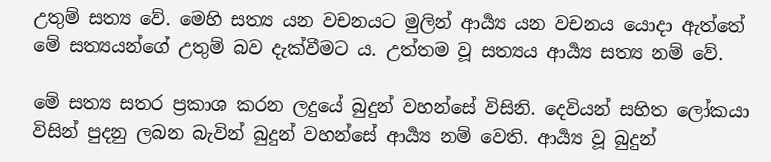උතුම් සත්‍ය වේ. මෙහි සත්‍ය යන වචනයට මුලින් ආය්‍යර්‍ යන වචනය යොදා ඇත්තේ මේ සත්‍යයන්ගේ උතුම් බව දැක්වීමට ය. උත්තම වූ සත්‍යය ආර්‍ය්‍ය සත්‍ය නම් වේ.

මේ සත්‍ය සතර ප්‍රකාශ කරන ලදුයේ බුදුන් වහන්සේ විසිනි. දෙවියන් සහිත ලෝකයා විසින් පුදනු ලබන බැවින් බුදුන් වහන්සේ ආර්‍ය්‍ය නම් වෙති. ආර්‍ය්‍ය වූ බුදුන්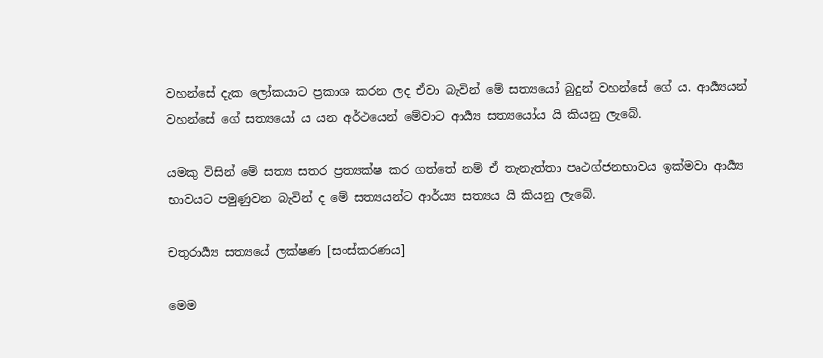වහන්සේ දැක ලෝකයාට ප්‍රකාශ කරන ලද ඒවා බැවින් මේ සත්‍යයෝ බුදුන් වහන්සේ ගේ ය. ආර්‍ය්‍යයන් වහන්සේ ගේ සත්‍යයෝ ය යන අර්ථයෙන් මේවාට ආර්‍ය්‍ය සත්‍යයෝය යි කියනු ලැබේ.

යමකු විසින් මේ සත්‍ය සතර ප්‍රත්‍යක්ෂ කර ගත්තේ නම් ඒ තැනැත්තා පෘථග්ජනභාවය ඉක්මවා ආර්‍ය්‍ය භාවයට පමුණුවන බැවින් ද මේ සත්‍යයන්ට ආර්ය්‍ය සත්‍යය යි කියනු ලැබේ.

චතුරාර්‍ය්‍ය සත්‍යයේ ලක්ෂණ [සංස්කරණය]

මෙ‍ම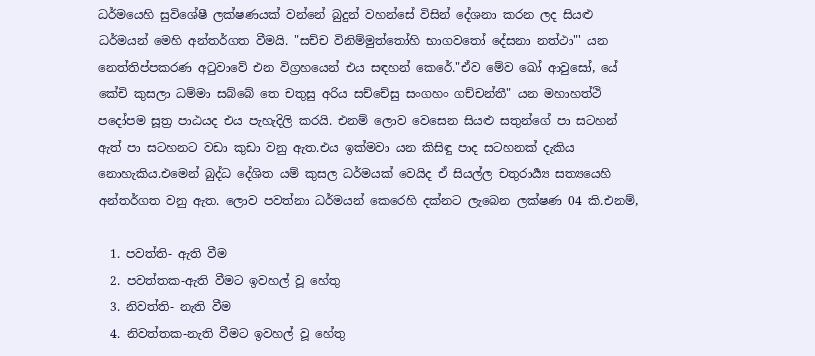ධර්ම‍යෙහි සුවිශේෂී ලක්ෂණයක් වන්නේ බුදුන් වහන්සේ විසින් දේශනා කරන ලද සියළු ධර්මයන් මෙහි අන්තර්ගත වීමයි. "සච්ච විනිම්මුත්තෝහි භාගවතෝ දේසනා නත්ථා"' යන නෙත්තිප්පකරණ අටුවාවේ එන විග්‍රහයෙන් එය සඳහන් කෙරේ."ඒව මේව ඛෝ ආවුසෝ, යේ කේචි කුසලා ධම්මා සබ්බේ තෙ චතුසු අරිය සච්චේසු සංගහං ගච්චන්තී" යන මහාහත්ථි පදෝපම සූත්‍ර පාඨයද එය පැහැදිලි කරයි. එනම් ලොව වෙසෙන සියළු සතුන්ගේ පා සටහන් ඇත් පා සටහනට වඩා කුඩා වනු ඇත.එය ඉක්මවා යන කිසිඳු පාද සටහනක් දැකිය නොහැකිය.එමෙන් බුද්ධ දේශිත යම් කුසල ධර්මයක් වෙයිද ඒ සියල්ල චතුරාය්‍යර්‍ සත්‍යයෙහි අන්තර්ගත වනු ඇත. ලොව පවත්නා ධර්මයන් කෙරෙහි දක්නට ලැබෙන ලක්ෂණ 04 කි.එනම්,

  1. පවත්ති- ඇති වීම
  2. පවත්තක-ඇති වීමට ඉවහල් වූ හේතු
  3. නිවත්ති- නැති වීම
  4. නිවත්තක-නැති වීමට ඉවහල් වූ හේතු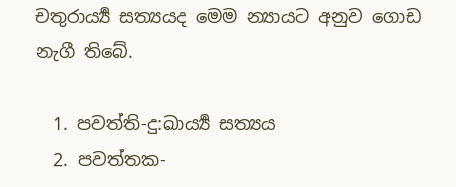චතුරාය්‍යර්‍ සත්‍යයද මෙම න්‍යායට අනුව ගොඩ නැගී තිබේ.

  1. පවත්ති-දු:ඛාර්‍ය්‍ය සත්‍යය
  2. පවත්තක-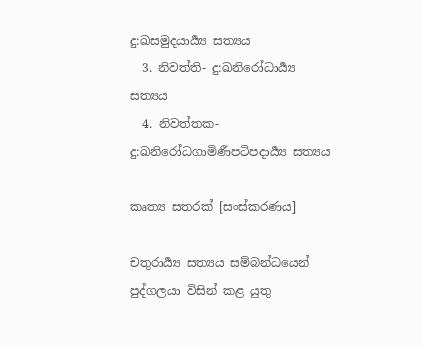දු:ඛසමුදයාර්‍ය්‍ය සත්‍යය
  3. නිවත්ති- දු:ඛනිරෝධාර්‍ය්‍ය සත්‍යය
  4. නිවත්තක-දු:ඛනිරෝධගාමිණීපටිපදාර්‍ය්‍ය සත්‍යය

කෘත්‍ය සතරක් [සංස්කරණය]

චතුරාය්‍යර්‍ සත්‍යය සම්බන්ධයෙන් පුද්ගලයා විසින් කළ යුතු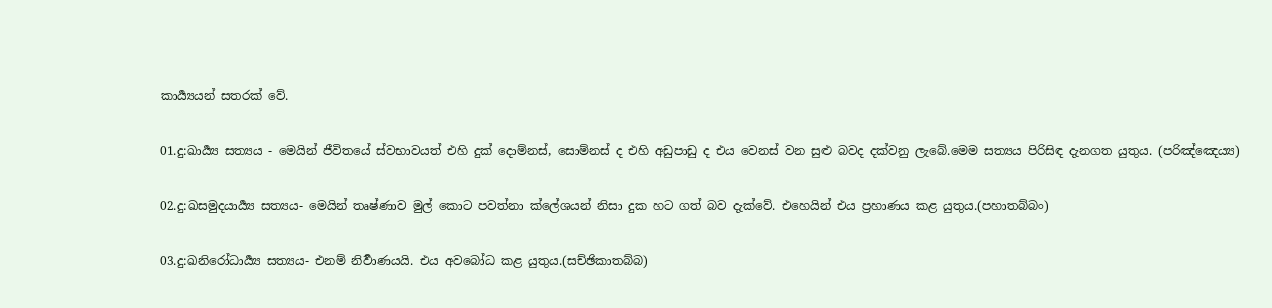කාර්‍ය්‍යයන් සතරක් වේ.

01.දු:ඛාර්‍ය්‍ය සත්‍යය - මෙයින් ජීවිතයේ ස්වභාවයත් එහි දුක් දොම්නස්, සොම්නස් ද එහි අඩුපාඩු ද එය වෙනස් වන සුළු බවද දක්වනු ලැබේ.මෙම සත්‍යය පිරිසිඳ දැනගත යුතුය. (පරිඤ්ඤෙය්‍ය)

02.දු:ඛසමුදයාර්‍ය්‍ය සත්‍යය- මෙයින් තෘෂ්ණාව මුල් කොට පවත්නා ක්ලේශයන් නිසා දුක හට ගත් බව දැක්වේ. එහෙයින් එය ප්‍රහාණය කළ යුතුය.(පහාතබ්බං)

03.දු:ඛනිරෝධාර්‍ය්‍ය සත්‍යය- එනම් නිර්‍වාණයයි. එය අවබෝධ කළ යුතුය.(සච්ඡිකාතබ්බ)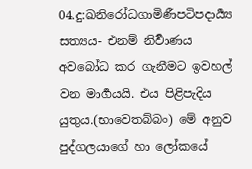04.දු:ඛනිරෝධගාමිණීපටිපදාර්‍ය්‍ය සත්‍යය- එනම් නිර්‍වාණය අවබෝධ කර ගැනීමට ඉවහල් වන මාර්‍ගයයි. එය පිළිපැදිය යුතුය.(භාවෙතබ්බං) මේ අනුව පුද්ගලයාගේ හා ලෝකයේ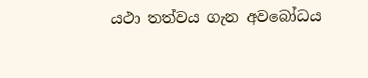යථා තත්වය ගැන අවබෝධය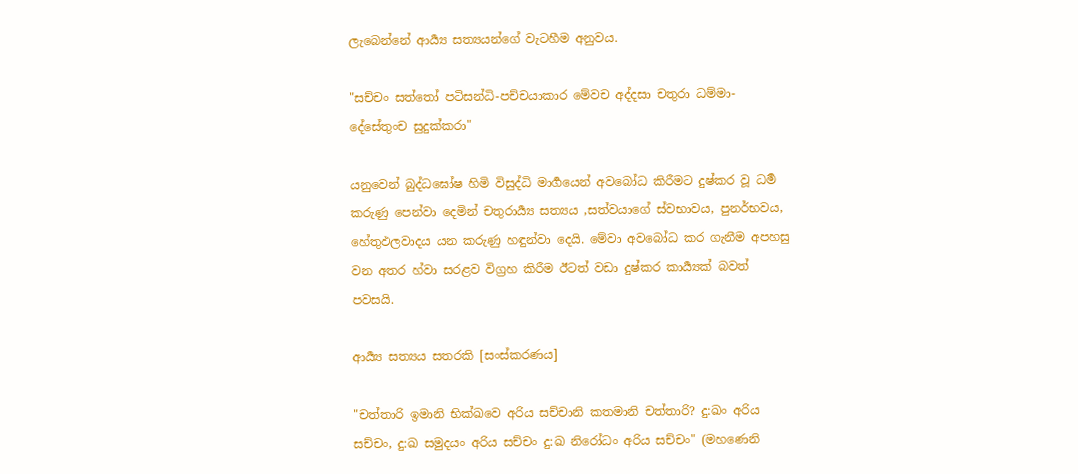ලැබෙන්නේ ආර්‍ය්‍ය සත්‍යයන්ගේ වැටහීම අනුවය.

"සච්චං සත්තෝ පටිසන්ධි-පච්චයාකාර මේවච අද්දසා චතුරා ධම්මා- දේසේතුංච සුදුක්කරා"

යනුවෙන් බුද්ධඝෝෂ හිමි විසුද්ධි මාර්‍ගයෙන් අවබෝධ කිරීමට දුෂ්කර වූ ධර්‍ම කරුණු පෙන්වා දෙමින් චතුරාය්‍යර්‍ සත්‍යය ,සත්වයාගේ ස්වභාවය, පුනර්භවය, හේතුඵලවාදය යන කරුණු හඳුන්වා දෙයි. මේවා අවබෝධ කර ගැනීම අපහසු වන අතර හ්වා සරළව විග්‍රහ කිරීම ඊටත් වඩා දුෂ්කර කාර්‍ය්‍යක් බවත් පවසයි.

ආය්‍යර්‍ සත්‍යය සතරකි [සංස්කරණය]

"චත්තාරි ඉමානි භික්ඛවෙ අරිය සච්චානි කතමානි චත්තාරි? දු:ඛං අරිය සච්චං, දු:ඛ සමුදයං අරිය සච්චං දු:ඛ නිරෝධං අරිය සච්චං" (මහණෙනි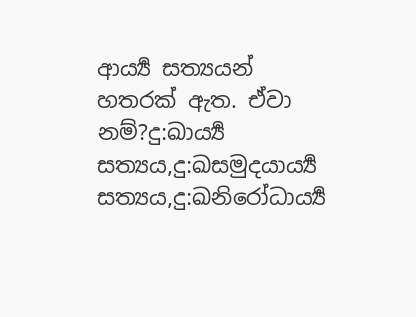ආර්‍ය්‍ය සත්‍යයන් හතරක් ඇත. ඒවා නම්?දු:ඛාර්‍ය්‍ය සත්‍යය,දු:ඛසමුදයාර්‍ය්‍ය සත්‍යය,දු:ඛනිරෝධාර්‍ය්‍ය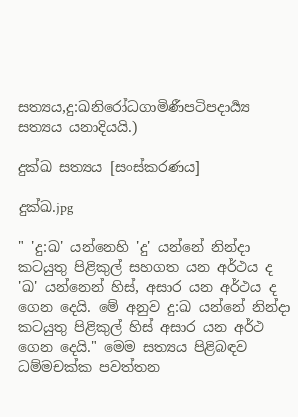සත්‍යය,දු:ඛනිරෝධගාමිණීපටිපදාර්‍ය්‍ය සත්‍යය යනාදියයි.)

දුක්ඛ සත්‍යය [සංස්කරණය]

දුක්ඛ.jpg

" 'දු:ඛ' යන්නෙහි 'දු' යන්නේ නින්දා කටයුතු පිළිකුල් සහගත යන අර්ථය ද 'ඛ' යන්නෙන් හිස්, අසාර යන අර්ථය ද ගෙන දෙයි. මේ අනුව දු:ඛ යන්නේ නින්දා කටයුතු පිළිකුල් හිස් අසාර යන අර්ථ ගෙන දෙයි." මෙම සත්‍යය පිළිබඳව ධම්මචක්ක පවත්තන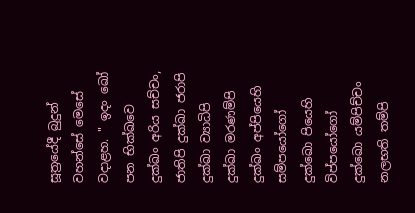සූත්‍රයේදී බුදුන් වහන්සේ මෙසේ වදාළහ. " ඉදං ඛෝ පන භික්ඛවෙ දුක්ඛං අරිය සච්චං, ජාතිපි දුක්ඛා ජරාපි දුක්ඛා ව්‍යාධිපි දුක්ඛා මරණම්පි දුක්ඛං අප්පියෙහි සම්පයෝගෝ දුක්ඛො පියෙහි විප්පයෝගෝ දුක්ඛො යම්පිච්චං නලභති තම්පි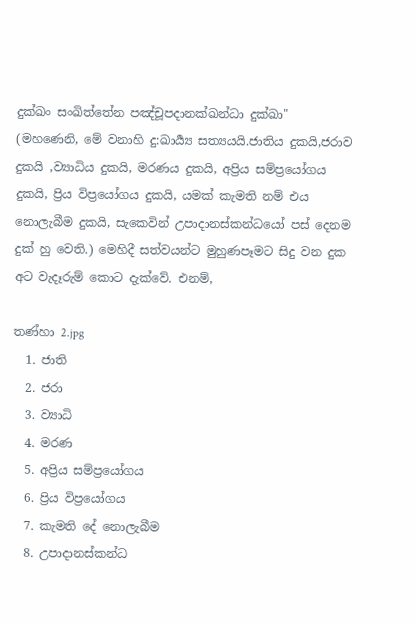දුක්ඛං සංඛිත්තේන පඤ්චූපදානක්ඛන්ධා දුක්ඛා" (මහණෙනි, මේ වනාහි දු:ඛාර්‍ය්‍ය සත්‍යයයි.ජාතිය දුකයි,ජරාව දුකයි ,ව්‍යාධිය දුකයි, මරණය දුකයි, අප්‍රිය සම්ප්‍රයෝගය දුකයි, ප්‍රිය විප්‍රයෝගය දුකයි, යමක් කැමති නම් එය නොලැබීම දුකයි, සැකෙවින් උපාදානස්කන්ධයෝ පස් දෙනම දුක් හු වෙති.) මෙහිදී සත්වයන්ට මුහුණපෑමට සිදු වන දුක අට වැදෑරුම් කොට දැක්වේ. එනම්,

තණ්හා 2.jpg
  1. ජාති
  2. ජරා
  3. ව්‍යාධි
  4. මරණ
  5. අප්‍රිය සම්ප්‍රයෝගය
  6. ප්‍රිය විප්‍රයෝගය
  7. කැමති දේ නොලැබීම
  8. උපාදානස්කන්ධ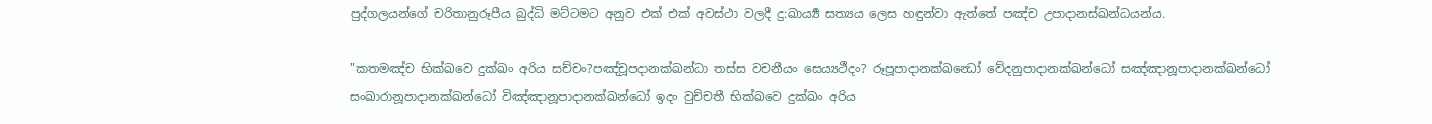පුද්ගලයන්ගේ චරිතානුරූපීය බුද්ධි මට්ටමට අනුව එක් එක් අවස්ථා වලදී දු:ඛාර්‍ය්‍ය සත්‍යය ලෙස හඳුන්වා ඇත්තේ පඤ්ච උපාදානස්ඛන්ධයන්ය.

"කතමඤ්ච භික්ඛවෙ දුක්ඛං අරිය සච්චං?පඤ්චූපදානක්ඛන්ධා තස්ස වචනීයං සෙය්‍යථීදං? රූපූපාදානක්ඛන්‍ධෝ වේදනුපාදානක්ඛන්ධෝ සඤ්ඤානූපාදානක්ඛන්ධෝ සංඛාරානූපාදානක්ඛන්ධෝ විඤ්ඤානූපාදානක්ඛන්ධෝ ඉදං වුච්චතී භික්ඛවෙ දුක්ඛං අරිය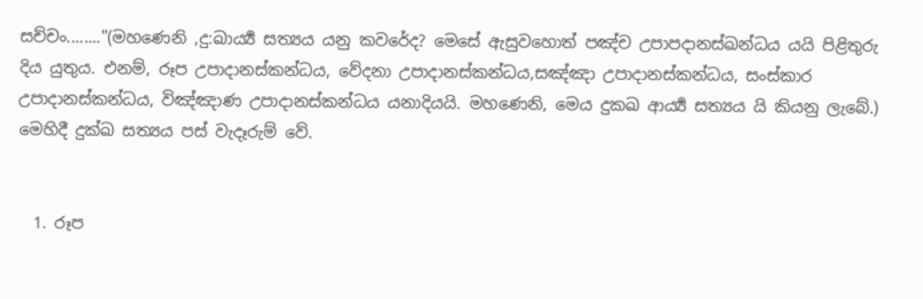සච්චං........"(මහණෙනි ,දු:ඛාර්‍ය්‍ය සත්‍යය යනු කවරේද? මෙසේ ඇසුවහොත් පඤ්ච උපාපදානස්ඛන්ධය යයි පිළිතුරු දිය යුතුය. එනම්, රූප උපාදානස්කන්ධය, වේදනා උපාදානස්කන්ධය,සඤ්ඤා උපාදානස්කන්ධය, සංස්කාර උපාදානස්කන්ධය, විඤ්ඤාණ උපාදානස්කන්ධය යනාදියයි. මහණෙනි, මෙය දුකඛ ආර්‍ය්‍ය සත්‍යය යි කියනු ලැබේ.) මෙහිදී දුක්ඛ සත්‍යය පස් වැදෑරුම් වේ.


  1. රූප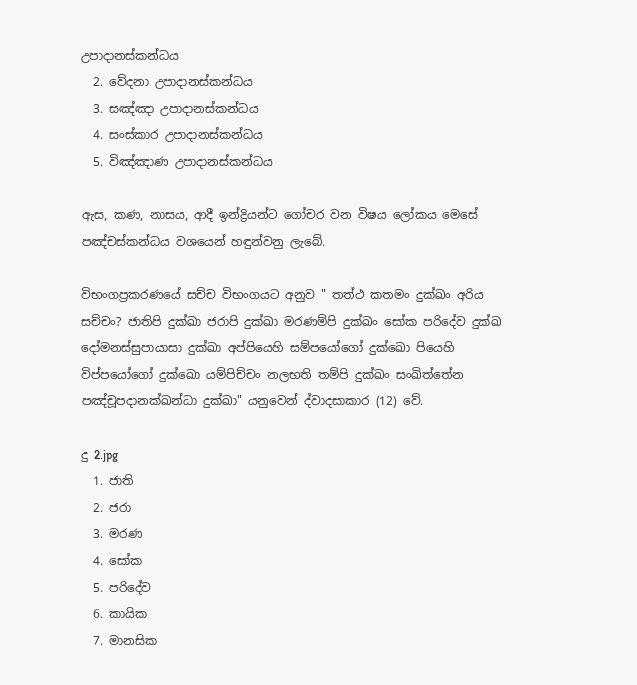උපාදානස්කන්ධය
  2. වේදනා උපාදානස්කන්ධය
  3. සඤ්ඤා උපාදානස්කන්ධය
  4. සංස්කාර උපාදානස්කන්ධය
  5. විඤ්ඤාණ උපාදානස්කන්ධය

ඇස, කණ, නාසය, ආදී ඉන්ද්‍රියන්ට ගෝචර වන විෂය ලෝකය මෙසේ පඤ්චස්කන්ධය වශ‍යෙන් හඳුන්වනු ලැබේ.

විභංගප්‍රකරණයේ සච්ච විභංගයට අනුව " තත්ථ කතමං දුක්ඛං අරිය සච්චං? ජාතිපි දුක්ඛා ජරාපි දුක්ඛා මරණම්පි දුක්ඛං ‍සෝක පරිදේව දුක්ඛ දෝමනස්සුපායාසා දුක්ඛා අප්පියෙහි සම්පයෝගෝ දුක්ඛො පියෙහි විප්පයෝගෝ දුක්ඛො යම්පිච්චං නලභති තම්පි දුක්ඛං සංඛිත්තේන පඤ්චූපදානක්ඛන්ධා දුක්ඛා" යනුවෙන් ද්වාදසාකාර (12) වේ.

දු 2.jpg
  1. ජාති
  2. ජරා
  3. මරණ
  4. සෝක
  5. පරිදේව
  6. කායික
  7. මානසික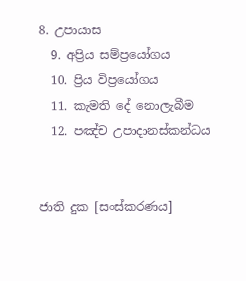8. උපායාස
  9. අප්‍රිය සම්ප්‍රයෝගය
  10. ප්‍රිය විප්‍රයෝගය
  11. කැමති දේ නොලැබීම
  12. පඤ්ච උපාදානස්කන්ධය


ජාති දුක [සංස්කරණය]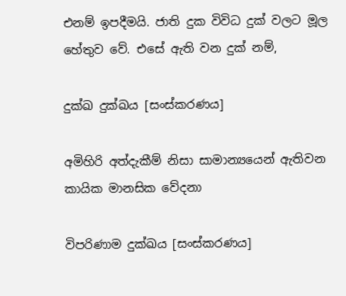එනම් ඉපදීමයි. ජාති දුක විවිධ දුක් වලට මූල හේතුව වේ. එසේ ඇති වන දුක් නම්,

දුක්ඛ දුක්ඛය [සංස්කරණය]

අමිහිරි අත්දැකීම් නිසා සාමාන්‍යයෙන් ඇතිවන කායික මානසික වේදනා

විපරිණාම දුක්ඛය [සංස්කරණය]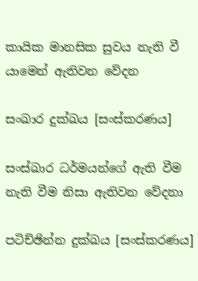කායික මානසික සුවය නැති වී යාමෙන් ඇතිවන වේදන

සංඛාර දුක්ඛය [සංස්කරණය]

සංස්ඛාර ධර්මයන්ගේ ඇති වීම නැති වීම නිසා ඇතිවන වේදනා

පටිච්ඡින්න දුක්ඛය [සංස්කරණය]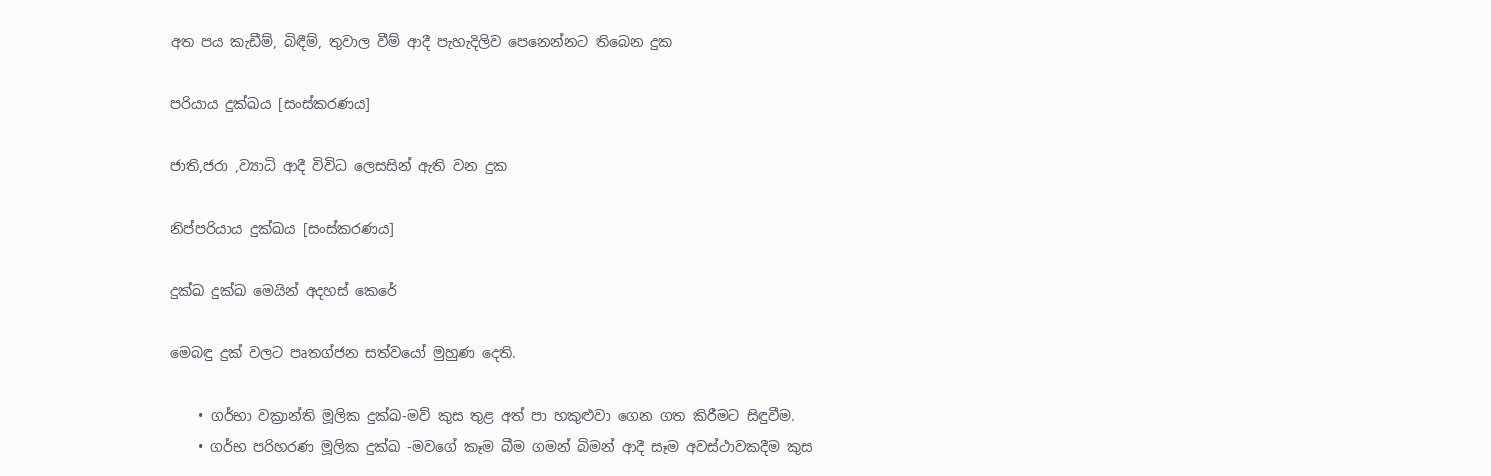අත පය කැඩීම්, බිඳීම්, තුවාල වීම් ආදී පැහැදිලිව පෙනෙන්නට තිබෙන දුක

පරියාය දුක්ඛය [සංස්කරණය]

ජාති,ජරා ,ව්‍යාධි ආදී විවිධ ලෙසසින් ඇති වන දුක

නිප්පරියාය දුක්ඛය [සංස්කරණය]

දුක්ඛ දුක්ඛ මෙයින් අදහස් කෙරේ

මෙබඳු දුක් වලට පෘතග්ජන සත්වයෝ මුහුණ දෙති.

    • ගර්භා වක්‍රාන්ති මූලික දුක්ඛ-මව් කුස තුළ අත් පා හකුළුවා ගෙන ගත කිරීමට සිඳුවීම.
    • ගර්භ පරිහරණ මූලික දුක්ඛ -මවගේ කෑම බීම ගමන් බිමන් ආදී සෑම අවස්ථාවකදීම කුස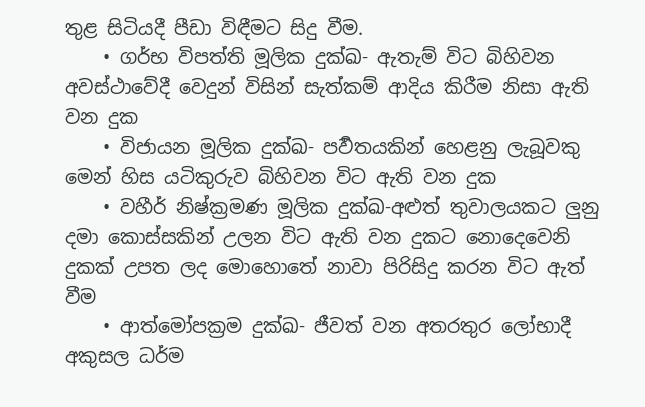තුළ සිටියදී පීඩා විඳීමට සිදු වීම.
    • ගර්භ විපත්ති මූලික දුක්ඛ- ඇතැම් විට බිහිවන අවස්ථාවේදී වෙදුන් විසින් සැත්කම් ආදිය කිරීම නිසා ඇති වන දුක
    • විජායන මූලික දුක්ඛ- පර්‍වතයකින් හෙළනු ලැබූවකු මෙන් හිස යටිකුරුව බිහිවන විට ඇති වන දුක
    • වහීර් නිෂ්ක්‍රමණ මූලික දුක්ඛ-අළුත් තුවාලයකට ලුනු දමා කොස්සකින් උලන විට ඇති වන දුකට නොදෙවෙනි දුකක් උපත ලද මොහොතේ නාවා පිරිසිදු කරන විට ඇත් වීම
    • ආත්මෝපක්‍රම දුක්ඛ- ජීවත් වන අතරතුර ලෝභාදී අකුසල ධර්ම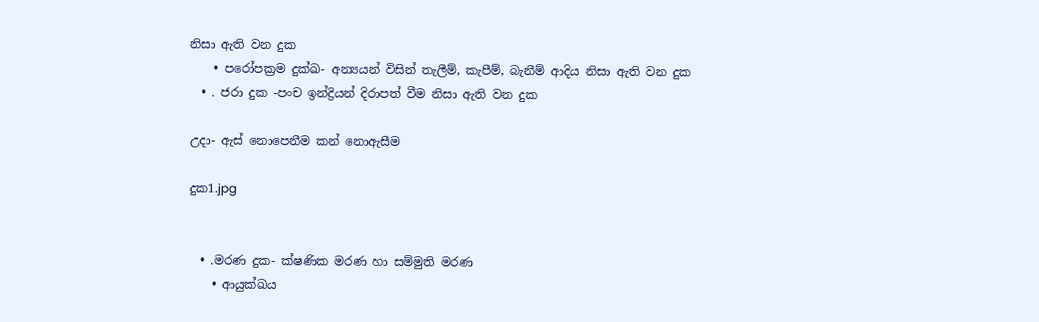නිසා ඇති වන දුක
    • පරෝපක්‍රම දුක්ඛ- අන්‍යයන් විසින් තැලීම්, කැපීම්, බැනීම් ආදිය නිසා ඇති වන දුක
  • . ජරා දුක -පංච ඉන්ද්‍රියන් දිරාපත් වීම නිසා ඇති වන දුක

උදා- ඇස් නොපෙනීම කන් නොඇසීම

දුක1.jpg


  • .මරණ දුක- ක්ෂණික මරණ හා සම්මුති මරණ
    • ආයුක්ඛය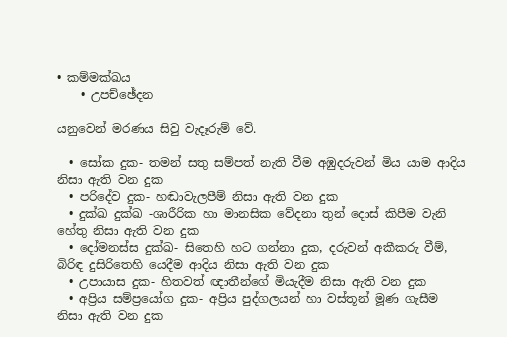• කම්මක්ඛය
    • උපච්ඡේදන

යනුවෙන් මරණය සිවු වැදෑරුම් වේ.

  • සෝක දුක- තමන් සතු සම්පත් නැති වීම අඹුදරුවන් මිය යාම ආදිය නිසා ඇති වන දුක
  • පරිදේව දුක- හඬාවැලපීම් නිසා ඇති වන දුක
  • දුක්ඛ දුක්ඛ -ශාරීරික හා මානසික වේදනා තුන් දොස් කිපීම වැනි හේතු නිසා ඇති වන දුක
  • දෝමනස්ස දුක්ඛ- සිතෙහි හට ගන්නා දුක, දරුවන් අකීකරු වීම්, බිරිඳ දුසිරිතෙහි යෙදීම ආදිය නිසා ඇති වන දුක
  • උපායාස දුක- හිතවත් ඥාතීන්ගේ මියැදීම නිසා ඇති වන දුක
  • අප්‍රිය සම්ප්‍රයෝග දුක- අප්‍රිය පුද්ගලයන් හා වස්තූන් මූණ ගැසීම නිසා ඇති වන දුක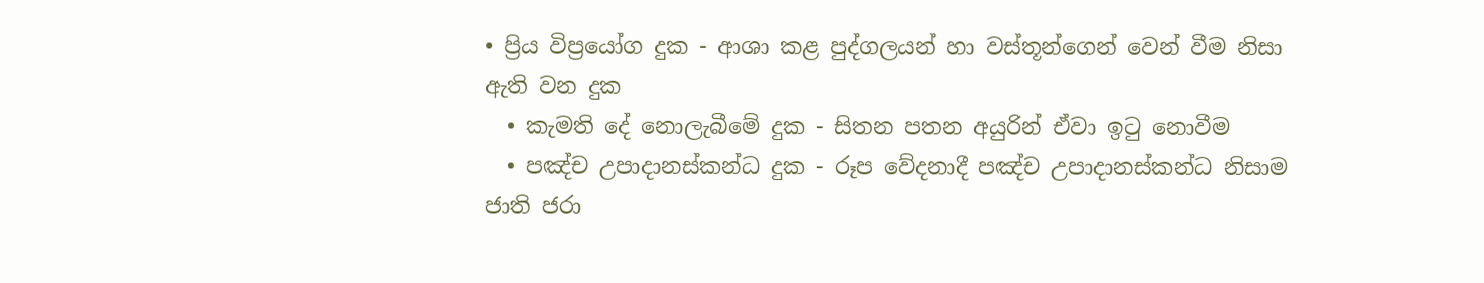• ප්‍රිය විප්‍රයෝග දුක - ආශා කළ පුද්ගලයන් හා වස්තූන්ගෙන් වෙන් වීම නිසා ඇති වන දුක
  • කැමති දේ නොලැබී‍මේ දුක - සිතන පතන අයුරින් ඒවා ඉටු නොවීම
  • පඤ්ච උපාදානස්කන්ධ දුක - රූප වේදනාදී පඤ්ච උපාදානස්කන්ධ නිසාම ජාති ජරා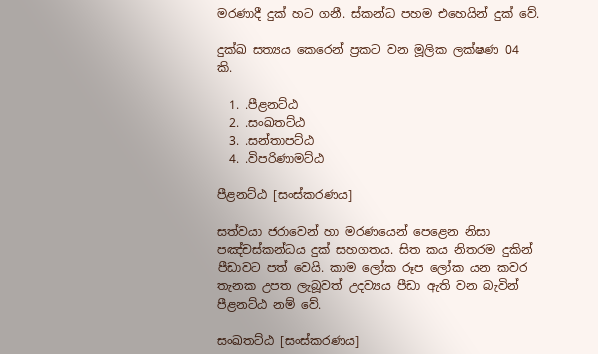මරණාදී දුක් හට ගනී. ස්කන්ධ පහම එහෙයින් දුක් වේ.

දුක්ඛ සත්‍යය කෙරෙන් ප්‍රකට වන මූලික ලක්ෂණ 04 කි.

  1. .පීළනට්ඨ
  2. .සංඛතට්ඨ
  3. .සන්තාපට්ඨ
  4. .විපරිණාමට්ඨ

පීළනට්ඨ [සංස්කරණය]

සත්වයා ජරාවෙන් හා මරණයෙන් පෙළෙන නිසා පඤ්චස්කන්ධය දුක් සහගතය. සිත කය නිතරම දුකින් පීඩාවට පත් වෙයි. කාම ලෝක රූප ලෝක යන කවර තැනක උපත ලැබූවත් උදව්‍යය පීඩා ඇති වන බැවින් පීළනට්ඨ නම් වේ.

සංඛතට්ඨ [සංස්කරණය]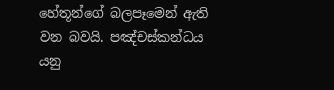හේතූන්ගේ බලපෑමෙන් ඇති වන බවයි. පඤ්චස්කන්ධය යනු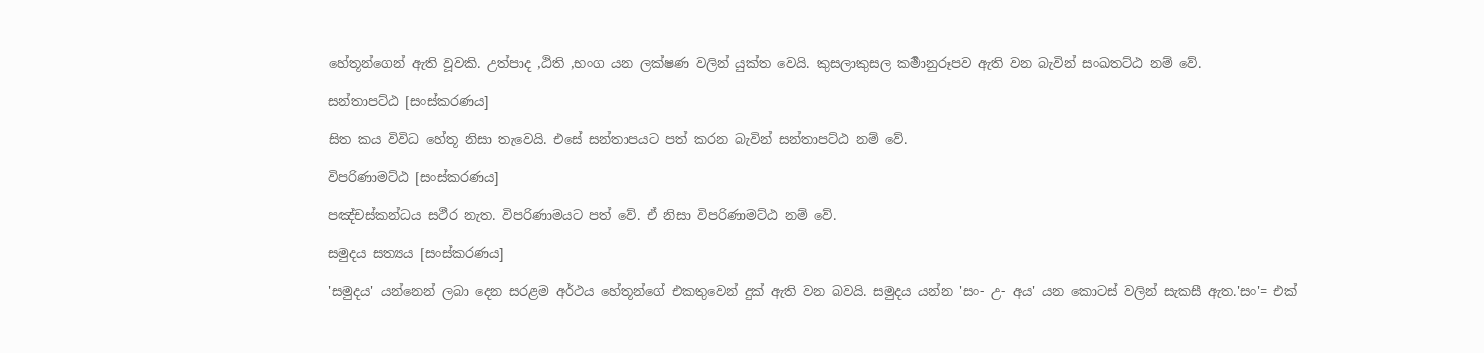හේතූන්ගෙන් ඇති වූවකි. උත්පාද ,ඨිති ,භංග යන ලක්ෂණ වලින් යුක්ත වෙයි. කුසලාකුසල කර්‍මානුරූපව ඇති වන බැවින් සංඛතට්ඨ නම් වේ.

සන්තාපට්ඨ [සංස්කරණය]

සිත කය විවිධ හේතූ නිසා තැවෙයි. එසේ සන්තාපයට පත් කරන බැවින් සන්තාපට්ඨ නම් වේ.

විපරිණාමට්ඨ [සංස්කරණය]

පඤ්චස්කන්ධය සථීර නැත. විපරිණාමයට පත් වේ. ඒ නිසා විපරිණාමට්ඨ නම් වේ.

සමුදය සත්‍යය [සංස්කරණය]

'සමුදය' යන්නෙන් ලබා දෙන සරළම අර්ථය හේතූන්ගේ එකතුවෙන් දුක් ඇති වන බවයි. සමුදය යන්න 'සං- උ- අය' යන කොටස් වලින් සැකසී ඇත.'සං'= එක්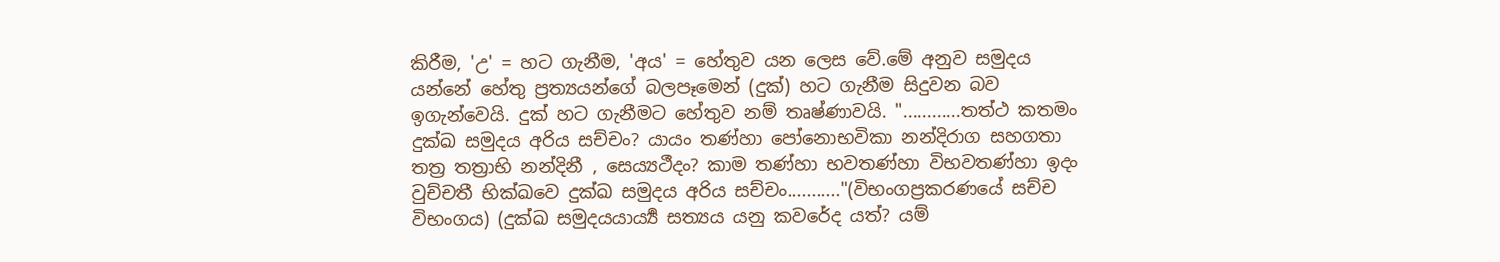කිරීම, 'උ' = හට ගැනීම, 'අය' = හේතුව යන ලෙස වේ.මේ අනුව සමුදය යන්නේ හේතු ප්‍රත්‍යයන්ගේ බලපෑමෙන් (දුක්) හට ගැනීම සිදුවන බව ඉගැන්වෙයි. දුක් හට ගැනීමට හේතුව නම් තෘෂ්ණාවයි. "............තත්ථ කතමං දුක්ඛ සමුදය අරිය සච්චං? යායං තණ්හා පෝනොභවිකා නන්දිරාග සහගතා තත්‍ර තත්‍රාභි නන්දිනී , සෙය්‍යථීදං? කාම තණ්හා භවතණ්හා විභවතණ්හා ඉදං වුච්චතී භික්ඛවෙ දුක්ඛ සමුදය අරිය සච්චං..........."(විභංගප්‍රකරණයේ සච්ච විභංගය) (දුක්ඛ සමුදයයාර්‍ය්‍ය සත්‍යය යනු කවරේද යත්? යම්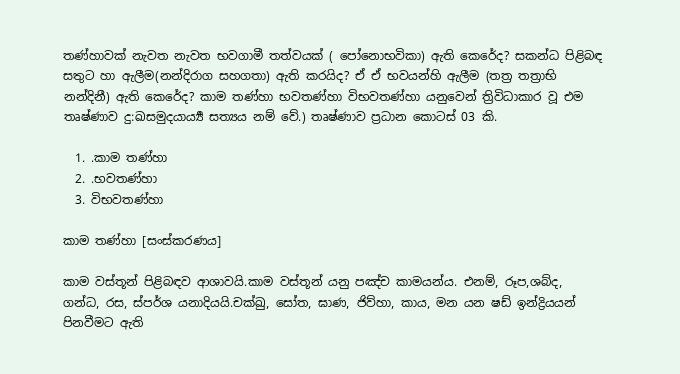තණ්හාවක් නැවත නැවත භවගාමී තත්වයක් ( පෝනොභවිකා) ඇති කෙරේද? සකන්ධ පිළිබඳ සතුට ‍හා ඇලීම(නන්දිරාග සහගතා) ඇති කරයිද? ඒ ඒ භවයන්හි ඇලීම (තත්‍ර තත්‍රාභි නන්දිනී) ඇති කෙරේද? කාම තණ්හා භවතණ්හා විභවතණ්හා යනුවෙන් ත්‍රිවිධාකාර වූ එම තෘෂ්ණාව දු:ඛසමුදයාර්‍ය්‍ය සත්‍යය නම් වේ.) තෘෂ්ණාව ප්‍රධාන කොටස් 03 කි.

  1. .කාම තණ්හා
  2. .භවතණ්හා
  3. විභවතණ්හා

කාම තණ්හා [සංස්කරණය]

කාම වස්තූන් පිළිබඳව ආශාවයි.කාම වස්තූන් යනු පඤ්ච කාමයන්ය. එනම්, රූප,ශබ්ද, ගන්ධ, රස, ස්පර්ශ යනාදියයි.චක්ඛු, සෝත, ඝාණ, ජිව්හා, කාය, මන යන ෂඩ් ඉන්ද්‍රියයන් පිනවීමට ඇති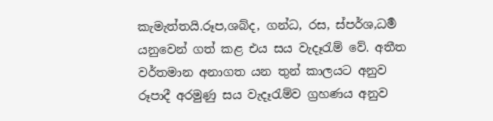කැමැත්තයි.රූප,ශබ්ද, ගන්ධ, රස, ස්පර්ශ,ධර්‍ම යනුවෙන් ගත් කළ එය සය වැදෑරැම් වේ. අතීත වර්තමාන අනාගත යන තුන් කාලයට අනුව රූපාදී අරමුණු සය වැදෑරැම්ව ග්‍රහණය අනුව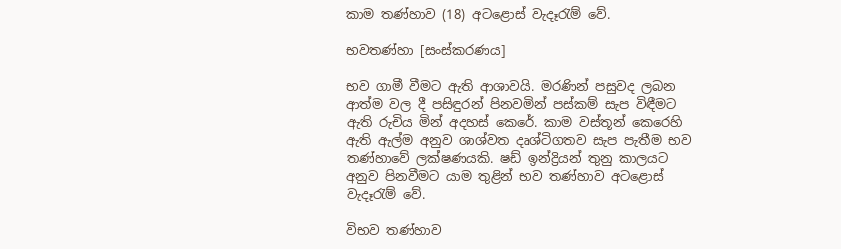කාම තණ්හාව (18) අටළොස් වැදෑරැම් වේ.

භවතණ්හා [සංස්කරණය]

භව ගාමී වීමට ඇති ආශාවයි. මරණින් පසුවද ලබන ආත්ම වල දී පසිඳුරන් පිනවමින් පස්කම් සැප විඳීමට ඇති රුචිය මින් අදහස් කෙරේ. කාම වස්තූන් කෙරෙහි ඇති ඇල්ම අනුව ශාශ්වත දෘශ්ටිගතව සැප පැතීම භව තණ්හාවේ ලක්ෂණයකි. ෂඩ් ඉන්ද්‍රියන් තුනු කාලයට අනුව පිනවීමට යාම තුළින් භව තණ්හාව අටළොස් වැදෑරැම් වේ.

විභව තණ්හාව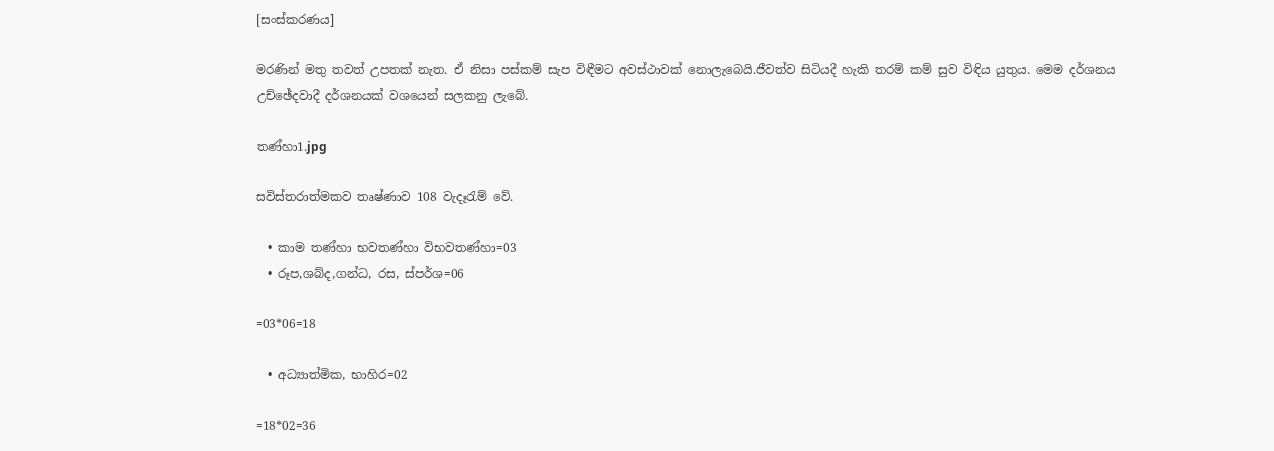[සංස්කරණය]

මරණින් මතු තවත් උපතක් නැත. ඒ නිසා පස්කම් සැප විඳීමට අවස්ථාවක් නොලැබෙයි.ජීවත්ව සිටියදී හැකි තරම් කම් සුව විඳිය යුතුය. මෙම දර්ශනය උච්ඡේදවාදී දර්ශනයක් වශයෙන් සලකනු ලැබේ.

තණ්හා1.jpg

සවිස්තරාත්මකව තෘෂ්ණාව 108 වැදෑරැම් වේ.

  • කාම තණ්හා භවතණ්හා විභවතණ්හා=03
  • රූප,ශබ්ද,ගන්ධ, රස, ස්පර්ශ=06

=03*06=18

  • අධ්‍යාත්මික, භාහිර=02

=18*02=36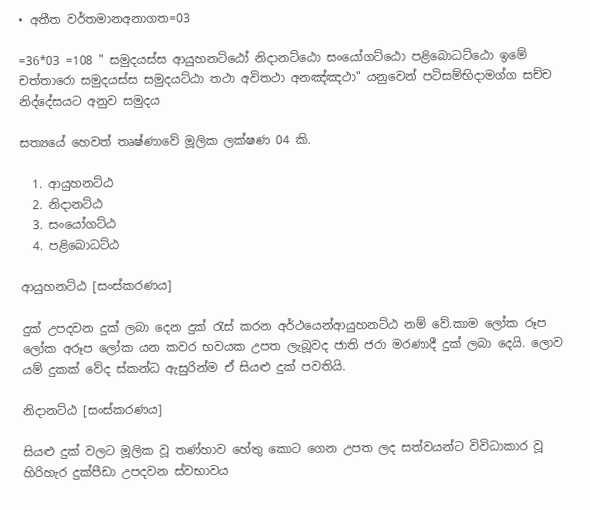• අතීත වර්තමානඅනාගත=03

=36*03 =108 " සමුදයස්ස ආයුහනට්ඨෝ නිදානට්ඨො සංයෝගට්ඨො පළිබොධට්ඨො ඉමේ චත්තාරො සමුදයස්ස සමුදයට්ඨා තථා අවිතථා අනඤ්ඤථා" යනුවෙන් පටිසම්භිදාමග්ග සච්ච නිද්දේසයට අනුව සමුදය

සත්‍යයේ හෙවත් තෘෂ්ණාවේ මූලික ලක්ෂණ 04 කි.

  1. ආයුහනට්ඨ
  2. නිදානට්ඨ
  3. සංයෝගට්ඨ
  4. පළිබොධට්ඨ

ආයුහනට්ඨ [සංස්කරණය]

දුක් උපදවන දුක් ලබා දෙන දුක් රැස් කරන අර්ථයෙන්ආයුහනට්ඨ නම් වේ.කාම ලෝක රූප ලෝක අරූප ලෝක යන කවර භවයක උපත ලැබූවද ජාති ජරා මරණාදී දුක් ලබා දෙයි. ලොව යම් දුකක් වේද ස්කන්ධ ඇසුරින්ම ඒ සියළු දුක් පවතියි.

නිදානට්ඨ [සංස්කරණය]

සියළු දුක් වලට මූලික වූ තණ්හාව හේතු කොට ගෙන උපත ලද සත්වයන්ට විවිධාකාර වූ හිරිහැර දුක්පීඩා උපදවන ස්වභාවය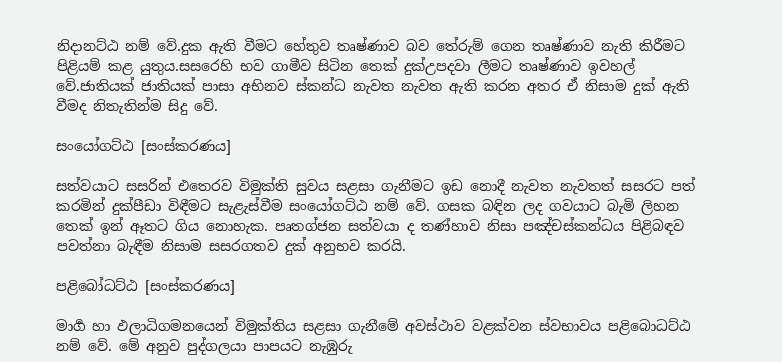නිදානට්ඨ නම් වේ.දුක ඇති වීමට හේතුව තෘෂ්ණාව බව තේරුම් ගෙන තෘෂ්ණාව නැති කිරීමට පිළියම් කළ යුතුය.සසරෙහි භව ගාමීව සිටින තෙක් දුක්උපදවා ලීමට තෘෂ්ණාව ඉවහල් වේ.ජාතියක් ජාතියක් පාසා අභිනව ස්කන්ධ නැවත නැවත ඇති කරන අතර ඒ නිසාම දුක් ඇති වීමද නිතැතින්ම සිදු වේ.

සංයෝගට්ඨ [සංස්කරණය]

සත්වයාට සසරින් එතෙරව විමුක්ති සුවය සළසා ගැනීමට ඉඩ නොදී නැවත නැවතත් සසරට පත් කරමින් දුක්පීඩා විඳීමට සැළැස්වීම සංයෝගට්ඨ නම් වේ. ගසක බඳින ලද ගවයාට බැමි ලිහන තෙක් ඉන් ඈත‍ට ගිය නොහැක. පෘතග්ජන සත්වයා ද තණ්හාව නිසා පඤ්චස්කන්ධය පිළිබඳව පවත්නා බැඳීම නිසාම සසරගතව දුක් අනුභව කරයි.

පළිබෝධට්ඨ [සංස්කරණය]

මාර්‍ග හා ඵලාධිගමනයෙන් විමුක්තිය සළසා ගැනීමේ අවස්ථාව වළක්වන ස්වභාවය පළිබොධට්ඨ නම් වේ. මේ අනුව පුද්ගලයා පාපයට නැඹුරු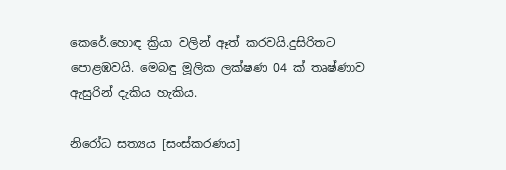කෙරේ.හොඳ ක්‍රියා වලින් ඈත් කරවයි.දුසිරිතට පොළඹවයි. මෙබඳු මූලික ලක්ෂණ 04 ක් තෘෂ්ණාව ඇසුරින් දැකිය හැකිය.

නිරෝධ සත්‍යය [සංස්කරණය]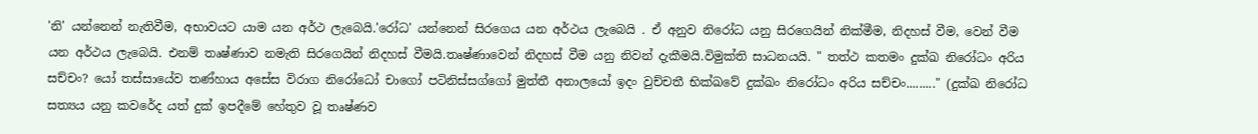'නි' යන්නෙන් නැතිවීම, අභාවයට යාම යන අර්ථ ලැබෙයි.'රෝධ' යන්නෙන් සිරගෙය යන අර්ථය ලැබෙයි . ඒ අනුව නිරෝධ යනු සිරගෙයින් නික්මීම, නිදහස් වීම, වෙන් වීම යන අර්ථය ලැබෙයි. එනම් තෘෂ්ණාව නමැති සිරගෙයින් නිදහස් වීමයි.තෘෂ්ණාවෙන් නිදහස් වීම යනු නිවන් දැකීමයි.විමුක්ති සාධනයයි. " තත්ථ කතමං දුක්ඛ නිරෝධං අරිය සච්චං? යෝ තස්සායේව තණ්හාය අසේස විරාග නිරෝධෝ චාගෝ පටිනිස්සග්ගෝ මුත්තී අනාලයෝ ඉදං වුච්චතී භික්ඛවේ දුක්ඛං නිරෝධං අරිය සච්චං........." (දුක්ඛ නිරෝධ සත්‍යය යනු කවරේද යත් දුක් ඉපදීමේ හේතුව වූ තෘෂ්ණව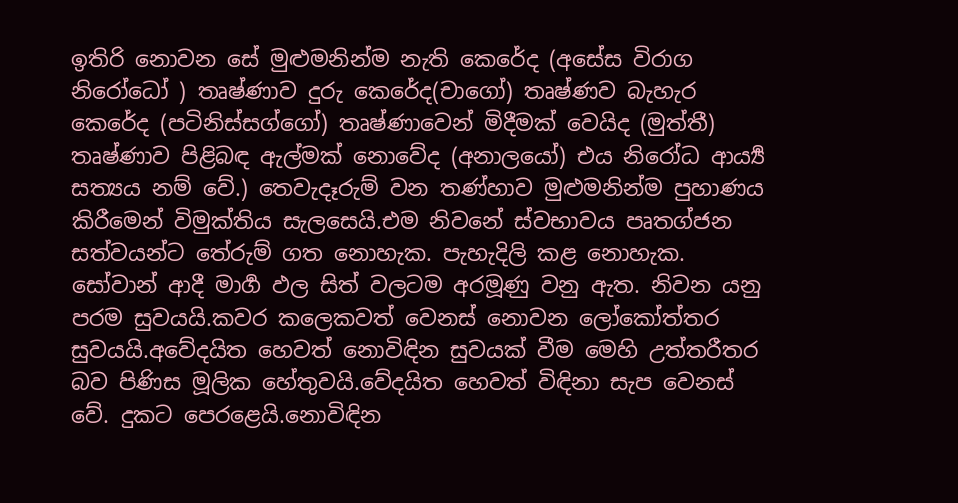ඉතිරි නොවන සේ මුළුමනින්ම නැති කෙරේද (අසේස විරාග නිරෝධෝ ) තෘෂ්ණාව දුරු කෙරේද(චාගෝ) තෘෂ්ණව බැහැර කෙරේද (පටිනිස්සග්ගෝ) තෘෂ්ණාවෙන් මිදීමක් වෙයිද (මුත්තී) තෘෂ්ණාව පිළිබඳ ඇල්මක් නොවේද (අනාලයෝ) එය නිරෝධ ආර්‍ය්‍ය සත්‍යය නම් වේ.) තෙවැදෑරුම් වන තණ්හාව මුළුමනින්ම පුහාණය කිරීමෙන් විමුක්තිය සැලසෙයි.එම නිවනේ ස්වභාවය පෘතග්ජන සත්වයන්ට තේරුම් ගත නොහැක. පැහැදිලි කළ නොහැක. සෝවාන් ආදී මාර්‍ග ඵල සිත් වලටම අරමූණු වනු ඇත. නිවන යනු පරම සුවයයි.කවර කලෙකවත් වෙනස් නොවන ලෝකෝත්තර සුවයයි.අවේදයිත හෙවත් නොවිඳින සුවයක් වීම මෙහි උත්තරීතර බව පිණිස මූලික හේතුවයි.වේදයිත හෙවත් විඳිනා සැප වෙනස් වේ. දුකට පෙරළෙයි.නොවිඳින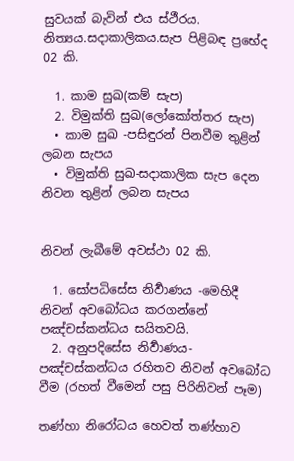සුවයක් බැවින් එය ස්ථීරය. නිත්‍යය.සදාකාලිකය.සැප පිළිබඳ ප්‍රභේද 02 කි.

  1. කාම සුඛ(කම් සැප)
  2. විමුක්ති සුඛ(ලෝකෝත්තර සැප)
  • කාම සුඛ -පසිඳුරන් පිනවීම තුළින් ලබන සැපය
  • විමුක්ති සුඛ-සදාකාලික සැප දෙන නිවන තුළින් ලබන සැපය


නිවන් ලැබීමේ අවස්ථා 02 කි.

  1. සෝපධිසේස නිර්‍වාණය -මෙහිදී නිවන් අව‍බෝධය කරගන්නේ පඤ්චස්කන්ධය සයිතවයි.
  2. අනුපදිසේස නිර්‍වාණය- පඤ්චස්කන්ධය රහිතව නිවන් අව‍බෝධ වීම (රහත් වීමෙන් පසු පිරිනිවන් පෑම)

තණ්හා නිරෝධය හෙවත් තණ්හාව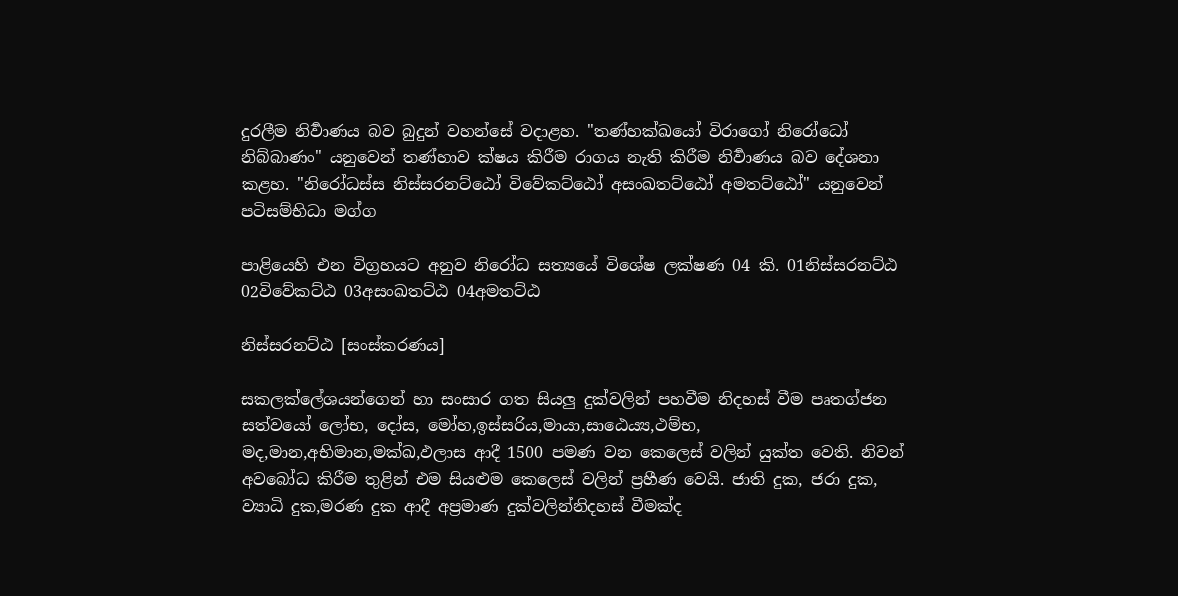දුරලීම නිර්‍වාණය බව බුදුන් වහන්සේ වදාළහ. "තණ්හක්ඛයෝ විරාගෝ නිරෝධෝ නිබ්බාණං" යනුවෙන් තණ්හාව ක්ෂය කිරීම රාගය නැති කිරීම නිර්‍වාණය බව දේශනා කළහ. "නිරෝධස්ස නිස්සරනට්ඨෝ විවේකට්ඨෝ අසංඛතට්ඨෝ අමතට්ඨෝ" යනුවෙන් පටිසම්භිධා මග්ග

පාළියෙහි එන විග්‍රහයට අනුව නිරෝධ සත්‍යයේ විශේෂ ලක්ෂණ 04 කි. 01නිස්සරනට්ඨ 02විවේකට්ඨ 03අසංඛතට්ඨ 04අමතට්ඨ

නිස්සරනට්ඨ [සංස්කරණය]

සකලක්ලේශයන්ගෙන් හා සංසාර ගත සියලු දුක්වලින් පහවීම නිදහස් වීම පෘතග්ජන සත්වයෝ ලෝභ, දෝස, මෝහ,ඉස්සරිය,මායා,සාඨෙය්‍ය,ථම්භ, මද,මාන,අභිමාන,මක්ඛ,ඵලාස ආදී 1500 පමණ වන කෙ‍ලෙස් වලින් යුක්ත වෙති. නිවන් අවබෝධ කිරීම තුළින් එම සියළුම කෙලෙස් වලින් ප්‍රහීණ වෙයි. ජාති දුක, ජරා දුක, ව්‍යාධි දුක,මරණ දුක ආදී අප්‍රමාණ දුක්වලින්නිදහස් වීමක්ද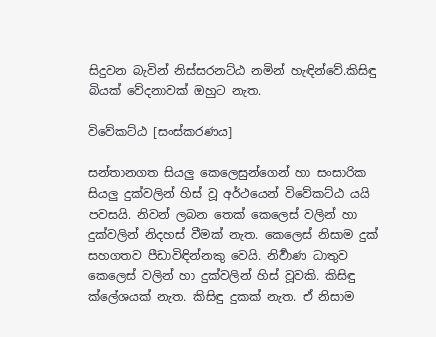සිදුවන බැවින් නිස්සරනට්ඨ නමින් හැඳින්වේ.කිසිඳු බියක් වේදනාවක් ඔහුට නැත.

විවේකට්ඨ [සංස්කරණය]

සන්තානගත සියලු කෙලෙසුන්ගෙන් හා සංසාරික සියලු දුක්වලින් හිස් වූ අර්ථයෙන් විවේකට්ඨ යයි පවසයි. නිවන් ලබන තෙක් කෙලෙස් වලින් හා දුක්වලින් නිදහස් වීමක් නැත. කෙලෙස් නිසාම දුක් සහගතව පීඩාවිඳින්නකු වෙයි. නිර්‍වාණ ධාතුව කෙලෙස් වලින් හා දුක්වලින් හිස් වූවකි. කිසිඳු ක්ලේශයක් නැත. කිසිඳු දුකක් නැත. ඒ නිසාම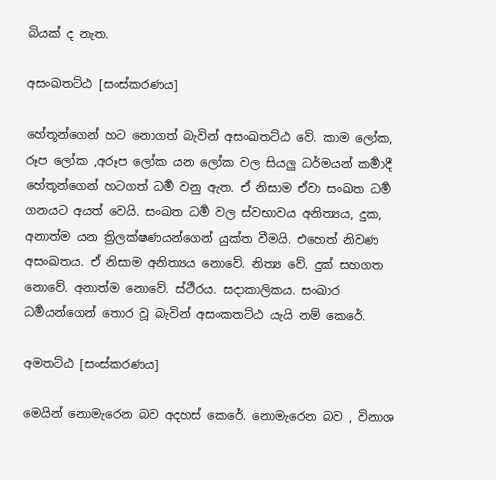බියක් ද නැත.

අසංඛතට්ඨ [සංස්කරණය]

හේතූන්ගෙන් හට නොගත් බැවින් අසංඛතට්ඨ වේ. කාම ලෝක, රූප ලෝක ,අරූප ලෝක යන ලෝක වල සියලු ධර්මයන් කර්‍මාදී හේතූන්ගෙන් හටගත් ධර්‍ම වනු ඇත. ඒ නිසාම ඒවා සංඛත ධර්‍ම ගනයට අයත් වෙයි. සංඛත ධර්‍ම වල ස්වභාවය අනිත්‍යය, දුක, අනාත්ම යන ත්‍රිලක්ෂණයන්ගෙන් යුක්ත වීමයි. එහෙත් නිවණ අසංඛතය. ඒ නිසාම අනිත්‍යය නො‍වේ. නිත්‍ය වේ. දුක් සහගත නොවේ. අනාත්ම නොවේ. ස්ථීරය. සදාකාලිකය. සංඛාර ධර්‍මයන්ගෙන් තොර වූ බැවින් අසංකතට්ඨ යැයි නම් කෙරේ.

අමතට්ඨ [සංස්කරණය]

මෙයින් නොමැරෙන බව අදහස් කෙරේ. නොමැරෙන බව , විනාශ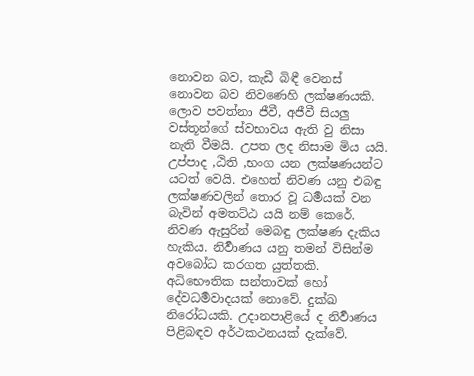නොවන බව, කැඩී බිඳී වෙනස් නොවන බව නිවණෙහි ලක්ෂණයකි. ලොව පවත්නා ජීවී, අජීවී සියලු වස්තූන්ගේ ස්වභාවය ඇති වු නිසා නැති වීමයි. උපත ලද නිසාම මිය යයි. උප්පාද ,ඨිති ,භංග යන ලක්ෂණයන්ට යටත් වෙයි. එහෙත් නිවණ යනු එබඳු ලක්ෂණවලින් තොර වූ ධර්‍මයක් වන බැවින් අමතට්ඨ යයි නම් කෙරේ. නිවණ ඇසුරින් මෙබඳු ලක්ෂණ දැකිය හැකිය. නිර්‍වාණය යනු තමන් විසින්ම අවබෝධ කරගත යුත්තකි. අධිභෞතික සන්තාවක් හෝ දේවධර්‍මවාදයක් නොවේ. දුක්ඛ නිරෝධයකි. උදානපාළියේ ද නිර්‍වාණය පිළිබඳව අර්ථකථනයක් දැක්වේ.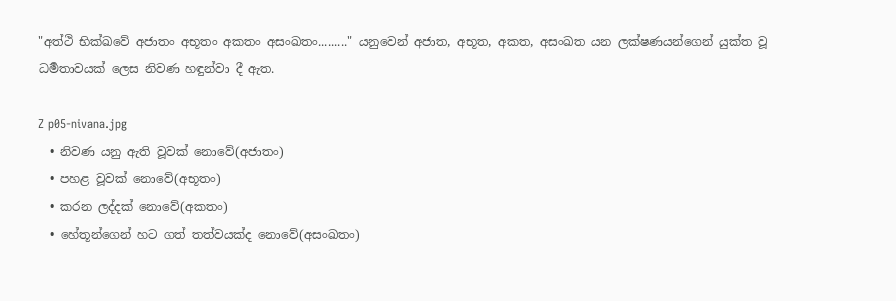"අත්ථි භික්ඛවේ අජාතං අභූතං අකතං අසංඛතං........." යනුවෙන් අජාත, අභූත, අකත, අසංඛත යන ලක්ෂණයන්ගෙන් යුක්ත වූ ධර්‍මතාවයක් ලෙස නිවණ හඳුන්වා දී ඇත.

Z p05-nivana.jpg
  • නිවණ යනු ඇති වූවක් නොවේ(අජාතං)
  • පහළ වූවක් නොවේ(අභූතං)
  • කරන ලද්දක් නොවේ(අකතං)
  • හේතූන්ගෙන් හට ගත් තත්වයක්ද නොවේ(අසංඛතං)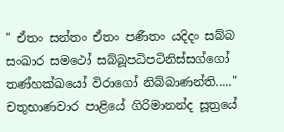" ඒතං සන්තං ඒතං පණීතං යදිදං සබ්බ සංඛාර සමථෝ සබ්බූපධිපටිනිස්සග්ගෝ තණ්හක්ඛයෝ විරාගෝ නිබ්බාණන්ති....." චතුභාණවාර පාළියේ ගිරිමානන්ද සූත්‍රයේ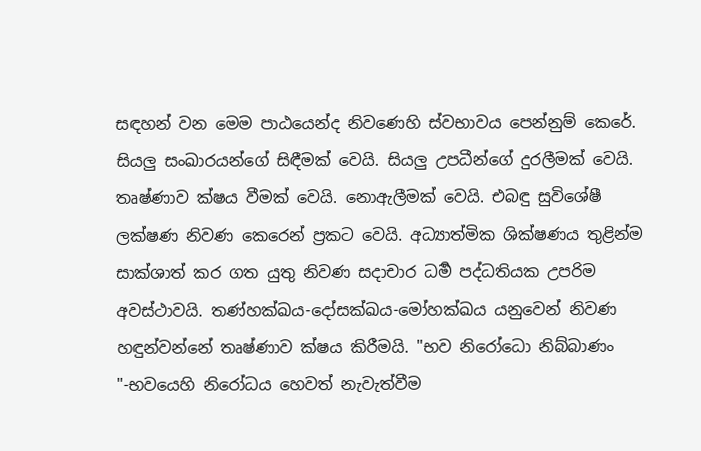සඳහන් වන මෙම පාඨයෙන්ද නිවණෙහි ස්වභාවය පෙන්නුම් කෙරේ. සියලු සංඛාරයන්ගේ සිඳීමක් වෙයි. සියලු උපධීන්ගේ දුරලීමක් වෙයි. තෘෂ්ණාව ක්ෂය වීමක් වෙයි. නොඇලීමක් වෙයි. එබඳු සුවිශේෂී ලක්ෂණ නිවණ කෙරෙන් ප්‍රකට වෙයි. අධ්‍යාත්මික ශික්ෂණය තුළින්ම සාක්ශාත් කර ගත යුතු නිවණ සදාචාර ධර්‍ම පද්ධතියක උපරිම අවස්ථාවයි. තණ්හක්ඛය-දෝසක්ඛය-මෝහක්ඛය යනුවෙන් නිවණ හඳුන්වන්නේ තෘෂ්ණාව ක්ෂය කිරීමයි. "භව නිරෝධො නිබ්බාණං "-භවයෙහි නිරෝධය හෙවත් නැවැත්වීම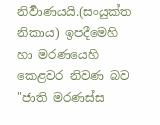නිර්‍වාණයයි.(සංයුක්ත නිකාය) ඉපදීමෙහි හා මරණයෙහි කෙළවර නිවණ බව "ජාති මරණස්ස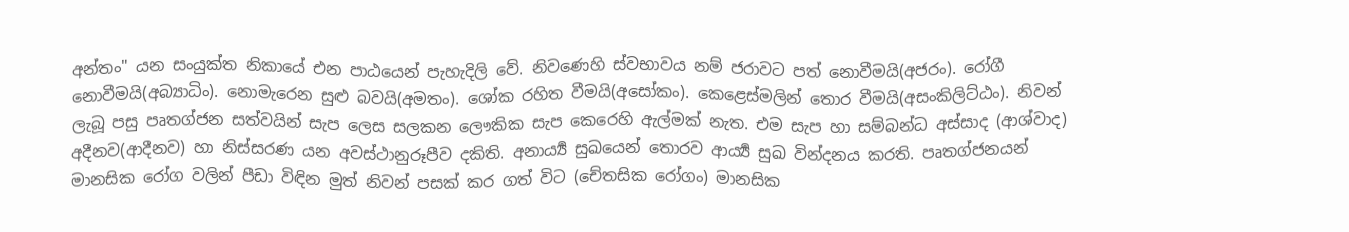අන්තං" යන සංයුක්ත නිකායේ එන පාඨයෙන් පැහැදිලි වේ. නිවණෙහි ස්වභාවය නම් ජරාවට පත් නොවීමයි(අජරං). රෝගී නොවීමයි(අබ්‍යාධිං). නොමැරෙන සුළු බවයි(අමතං). ශෝක රහිත වීමයි(අසෝකං). කෙළෙස්මලින් තොර වීමයි(අසංකිලිට්ඨං). නිවන් ලැබූ පසු පෘතග්ජන සත්වයින් සැප ලෙස සලකන ලෞකික සැප කෙරෙහි ඇල්මක් නැත. එම සැප හා සම්බන්ධ අස්සාද (ආශ්වාද) අදීනව(ආදීනව) හා නිස්සරණ යන අවස්ථානුරූපීව දකිති. අනාර්‍ය්‍ය සුඛයෙන් තොරව ආර්‍ය්‍ය සුඛ වින්දනය කරති. පෘතග්ජනයන් මානසික රෝග වලින් පීඩා විඳින මුත් නිවන් පසක් කර ගත් විට (චේතසික රෝගං) මානසික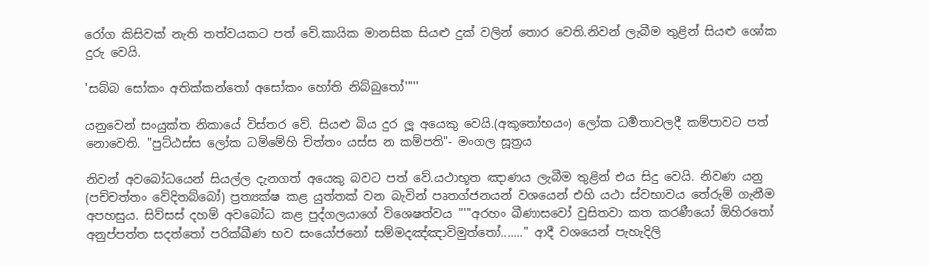රෝග කිසිවක් නැති තත්වයකට පත් වේ.කායික මානසික සියළු දුක් වලින් තොර වෙති.නිවන් ලැබීම තුළින් සියළු ශෝක දුරු වෙයි.

'සබ්බ සෝකං අතික්කන්තෝ අසෝකං හෝති නිබ්බුතෝ'''''

යනුවෙන් සංයුක්ත නිකායේ විස්තර වේ. සියළු බිය දුර ලූ අයෙකු වෙයි.(අකුතෝභයං) ලෝක ධර්‍මතාවලදී කම්පාවට පත් නොවෙති. "පුට්ඨස්ස ලෝක ධම්මේහි චිත්තං යස්ස න කම්පති"- මංගල සූත්‍රය

නිවන් අවබෝධයෙන් සියල්ල දැනගත් අයෙකු බවට පත් වේ.යථාභූත ඤාණය ලැබීම තුළින් එය සිදු වෙයි. නිවණ යනු (පච්චත්තං වේදිතබ්බෝ) ප්‍රත්‍යක්ෂ කළ යුත්තක් වන බැවින් පෘතග්ජනයන් වශයෙන් එහි යථා ස්වභාවය තේරුම් ගැනීම අපහසුය. සිව්සස් දහම් අවබෝධ කළ පුද්ගලයාගේ විශෙෂත්වය "'''අරහං ඛීණාසවෝ වුසිතවා කත කරණීයෝ ඕහිරතෝ අනුප්පත්ත සදත්තෝ පරික්ඛීණ භව සංයෝජනෝ සම්මදඤ්ඤාවිමුත්තෝ......." ආදී වශයෙන් පැහැදිලි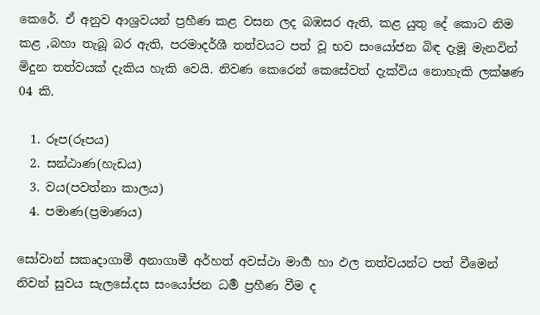කෙරේ. ඒ අනුව ආශ්‍රවයන් ප්‍රහීණ කළ වසන ලද බඹසර ඇති, කළ යුතු දේ කොට නිම කළ ,බහා තැබූ බර ඇති, පරමාදර්ශී තත්වයට පත් වූ භව සංයෝජන බිඳ දැමූ මැනවින් මිදුන තත්වයක් දැකිය හැකි වෙයි. නිවණ කෙරෙන් කෙසේවත් දැක්විය නොහැකි ලක්ෂණ 04 කි.

  1. රූප(රූපය)
  2. සන්ඨාණ(හැඩය)
  3. වය(පවත්නා කාලය)
  4. පමාණ(ප්‍රමාණය)

සෝවාන් සකෘදාගාමී අනාගාමී අර්හත් අවස්ථා මාර්‍ග හා ඵල තත්වයන්ට පත් වීමෙන් නිවන් සුවය සැලසේ.දස සංයෝජන ධර්‍ම ප්‍රහීණ වීම ද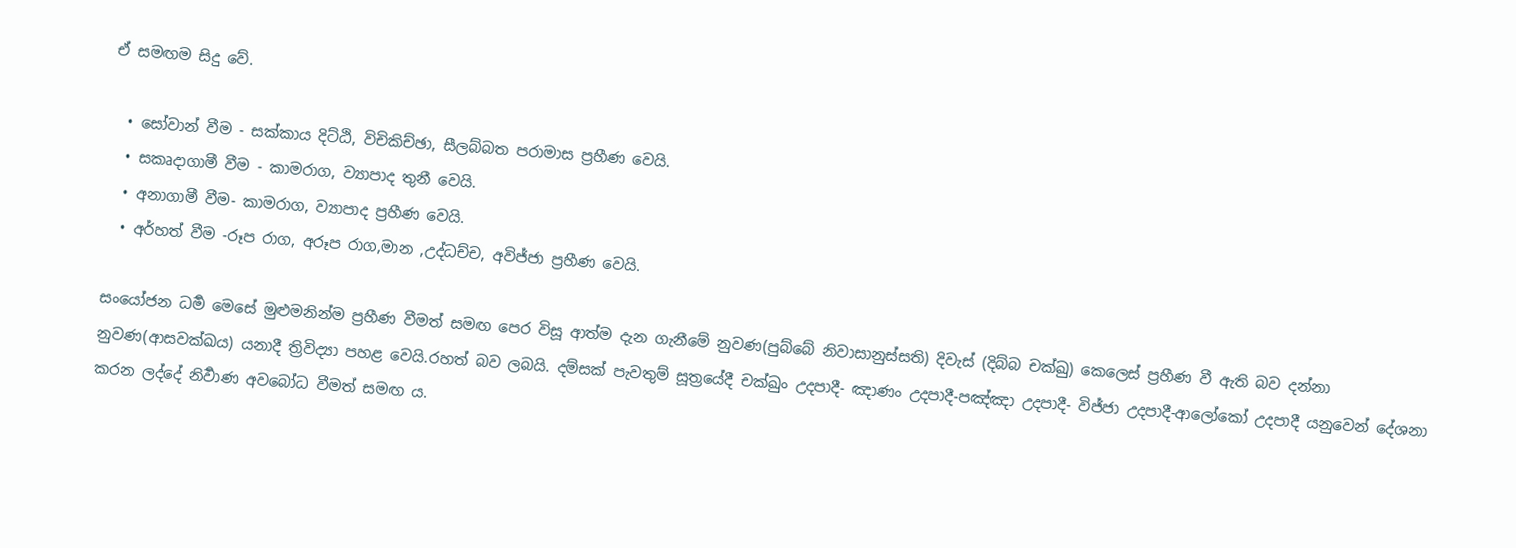ඒ සමඟම සිදු වේ.

  • සෝවාන් වීම - සක්කාය දිට්ඨි, විචිකිච්ඡා, සීලබ්බත පරාමාස ප්‍රහීණ වෙයි.
  • සකෘදාගාමී වීම - කාමරාග, ව්‍යාපාද තුනී වෙයි.
  • අනාගාමී වීම- කාමරාග, ව්‍යාපාද ප්‍රහීණ වෙයි.
  • අර්හත් වීම -රූප රාග, අරූප රාග,මාන ,උද්ධච්ච, අවිජ්ජා ප්‍රහීණ වෙයි.

සංයෝජන ධර්‍ම මෙසේ මුළුමනින්ම ප්‍රහීණ වීමත් සමඟ පෙර විසූ ආත්ම දැන ගැනීමේ නුවණ(පුබ්බේ නිවාසානුස්සති) දිවැස් (දිබ්බ චක්ඛු) කෙලෙස් ප්‍රහීණ වී ඇති බව දන්නා නුවණ(ආසවක්ඛය) යනාදී ත්‍රිවිද්‍යා පහළ වෙයි.රහත් බව ලබයි. දම්සක් පැවතුම් සූත්‍රයේදී චක්ඛුං උදපාදී- ඤාණං උදපාදී-පඤ්ඤා උදපාදී- විජ්ජා උදපාදී-ආලෝකෝ උදපාදී යනුවෙන් දේශනා කරන ලද්දේ නිර්‍වාණ අවබෝධ වීමත් සමඟ ය.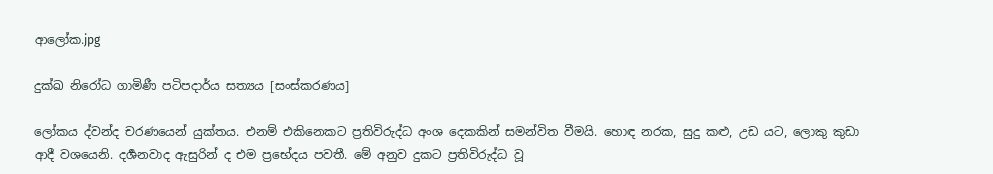ආලෝක.jpg

දුක්ඛ නිරෝධ ගාමිණී පටිපදාර්ය සත්‍යය [සංස්කරණය]

ලෝකය ද්වන්ද චරණයෙන් යුක්තය. එනම් එකිනෙකට ප්‍රතිවිරුද්ධ අංශ දෙකකින් සමන්විත වීමයි. හොඳ නරක, සුදු කළු, උඩ යට, ලොකු කුඩා ආදී වශයෙනි. දර්‍ශනවාද ඇසුරින් ද එම ප්‍රභේදය පවතී. මේ අනුව දුකට ප්‍රතිවිරුද්ධ වූ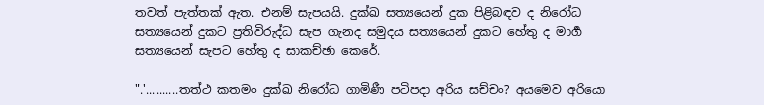තවත් පැත්තක් ඇත. එනම් සැපයයි. දුක්ඛ සත්‍යයෙන් දුක පිළිබඳව ද නිරෝධ සත්‍යයෙන් දුකට ප්‍රතිවිරුද්ධ සැප ගැනද සමුදය සත්‍යයෙන් දුකට හේතු ද මාර්‍ග සත්‍යයෙන් සැපට හේතු ද සාකච්ඡා කෙරේ.

".'..........තත්ථ කතමං දුක්ඛ නිරෝධ ගාමිණී පටිපදා අරිය සච්චං? අයමෙව අරියො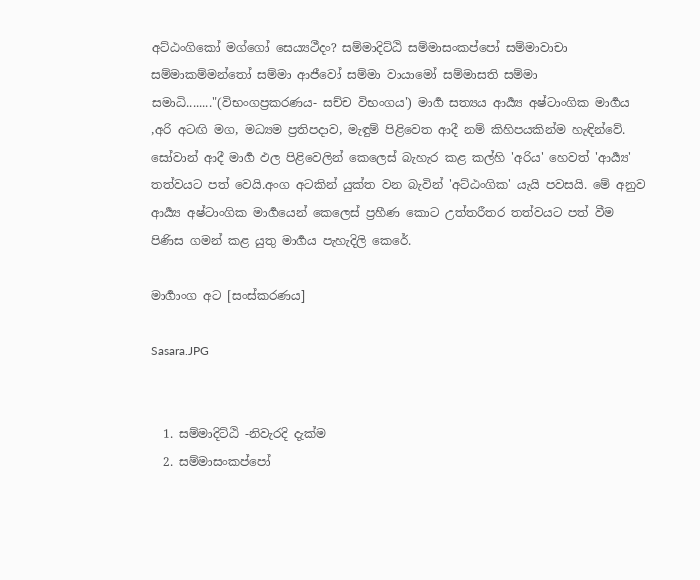අට්ඨංගිකෝ මග්ගෝ සෙය්‍යථීදං? සම්මාදිට්ඨි සම්මාසංකප්පෝ සම්මාවාචා සම්මාකම්මන්තෝ සම්මා ආජීවෝ සම්මා වායාමෝ සම්මාසති සම්මා සමාධි........"(විභංගප්‍රකරණය- සච්ච විභංගය') මාර්‍ග සත්‍යය ආර්‍ය්‍ය අෂ්ටාංගික මාර්‍ගය ,අරි අටඟි මග, මධ්‍යම ප්‍රතිපදාව, මැඳුම් පිළිවෙත ආදී නම් කිහිපයකින්ම හැඳින්වේ. සෝවාන් ආදී මාර්‍ග ඵල පිළිවෙලින් කෙලෙස් බැහැර කළ කල්හි 'අරිය' හෙවත් 'ආර්‍ය්‍ය' තත්වයට පත් වෙයි.අංග අටකින් යුක්ත වන බැවින් 'අට්ඨංගික' යැයි පවසයි. මේ අනුව ආර්‍ය්‍ය අෂ්ටාංගික මාර්‍ගයෙන් කෙලෙස් ප්‍රහීණ කොට උත්තරීතර තත්වයට පත් වීම පිණිස ගමන් කළ යුතු මාර්‍ගය පැහැදිලි කෙරේ.

මාර්‍ගාංග අට [සංස්කරණය]

Sasara.JPG


  1. සම්මාදිට්ඨි -නිවැරදි දැක්ම
  2. සම්මාසංකප්පෝ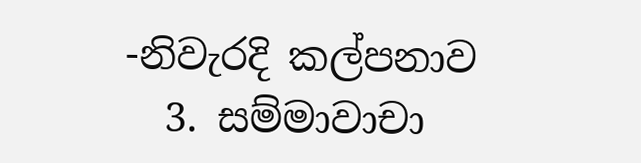-නිවැරදි කල්පනාව
  3. සම්මාවාචා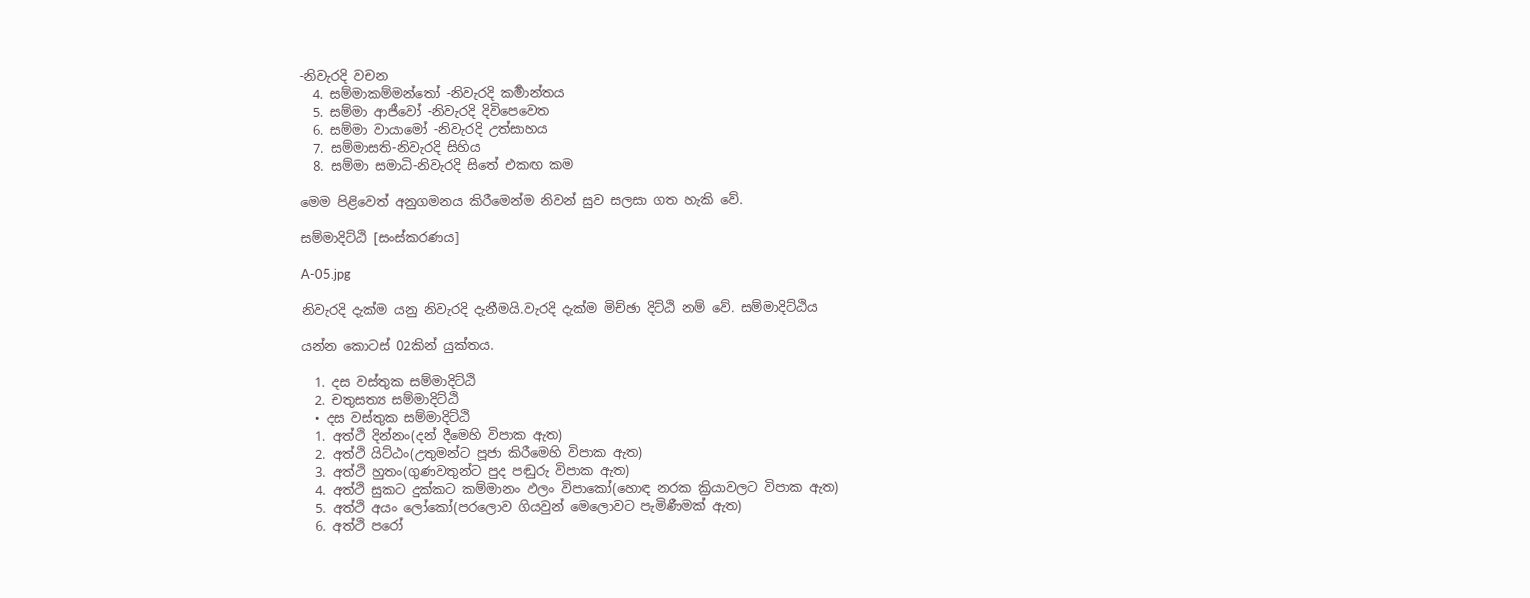-නිවැරදි වචන
  4. සම්මාකම්මන්තෝ -නිවැරදි කර්‍මාන්තය
  5. සම්මා ආජීවෝ -නිවැරදි දිවිපෙවෙත
  6. සම්මා වායාමෝ -නිවැරදි උත්සාහය
  7. සම්මාසති-නිවැරදි සිහිය
  8. සම්මා සමාධි-නිවැරදි සිතේ එකඟ කම

මෙම පිළිවෙත් අනුගමනය කිරීමෙන්ම නිවන් සුව සලසා ගත හැකි වේ.

සම්මාදිට්ඨි [සංස්කරණය]

A-05.jpg

නිවැරදි දැක්ම යනු නිවැරදි දැනීමයි.වැරදි දැක්ම මිච්ඡා දිට්ඨි නම් වේ. සම්මාදිට්ඨිය

යන්න කොටස් 02කින් යුක්තය.

  1. දස වස්තුක සම්මාදිට්ඨි
  2. චතුසත්‍ය සම්මාදිට්ඨි
  • දස වස්තුක සම්මාදිට්ඨි
  1. අත්ථි දින්නං(දන් දීමෙහි විපාක ඇත)
  2. අත්ථි යිට්ඨං(උතුමන්ට පූජා කිරීමෙහි විපාක ඇත)
  3. අත්ථි හුතං(ගුණවතුන්ට පුද පඬුරු විපාක ඇත)
  4. අත්ථි සුකට දුක්කට කම්මානං ඵලං විපාකෝ(හොඳ නරක ක්‍රියාවලට විපාක ඇත)
  5. අත්ථි අයං ලෝකෝ(පරලොව ගියවුන් මෙලොවට පැමිණීමක් ඇත)
  6. අත්ථි පරෝ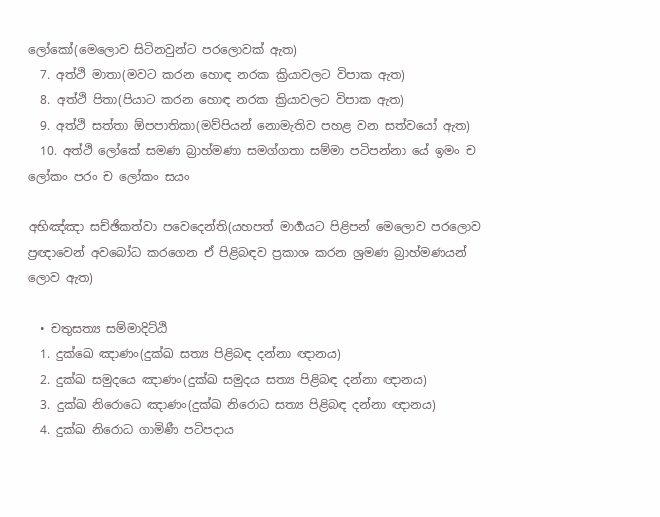ලෝකෝ(මෙලොව සිටිනවුන්ට පරලොවක් ඇත)
  7. අත්ථි මාතා(මවට කරන හොඳ නරක ක්‍රියාවලට විපාක ඇත)
  8. අත්ථි පිතා(පියාට කරන හොඳ නරක ක්‍රියාවලට විපාක ඇත)
  9. අත්ථි සත්තා ඕපපාතිකා(මව්පියන් නොමැතිව පහළ වන සත්වයෝ ඇත)
  10. අත්ථි ලෝකේ සමණ බ්‍රාහ්මණා සමග්ගතා සම්මා පටිපන්නා යේ ඉමං ච ලෝකං පරං ච ලෝකං සයං

අභිඤ්ඤා සච්ඡිකත්වා පවෙදෙන්ති(යහපත් මාර්‍ගයට පිළිපන් මෙලොව පරලොව ප්‍රඥාවෙන් අවබෝධ කරගෙන ඒ පිළිබඳව ප්‍රකාශ කරන ශ්‍රමණ බ්‍රාහ්මණයන් ලොව ඇත)

  • චතුසත්‍ය සම්මාදිට්ඨි
  1. දුක්ඛෙ ඤාණං(දුක්ඛ සත්‍ය පිළිබඳ දන්නා ඥානය)
  2. දුක්ඛ සමුදයෙ ඤාණං(දුක්ඛ සමුදය සත්‍ය පිළිබඳ දන්නා ඥානය)
  3. දුක්ඛ නිරොධෙ ඤාණං(දුක්ඛ නිරොධ සත්‍ය පිළිබඳ දන්නා ඥානය)
  4. දුක්ඛ නිරොධ ගාමිණී පටිපදාය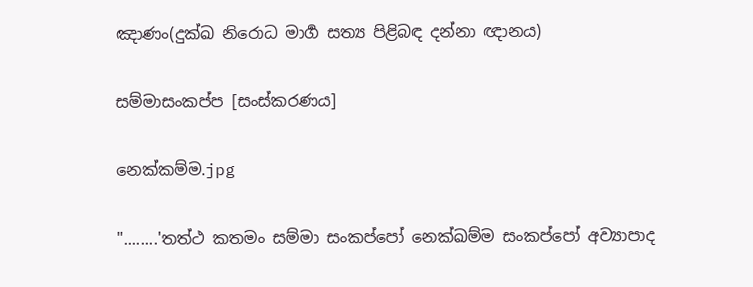ඤාණං(දුක්ඛ නිරොධ මාර්‍ග සත්‍ය පිළිබඳ දන්නා ඥානය)

සම්මාසංකප්ප [සංස්කරණය]

නෙක්කම්ම.jpg

"........'තත්ථ කතමං සම්මා සංකප්පෝ නෙක්ඛම්ම සංකප්පෝ අව්‍යාපාද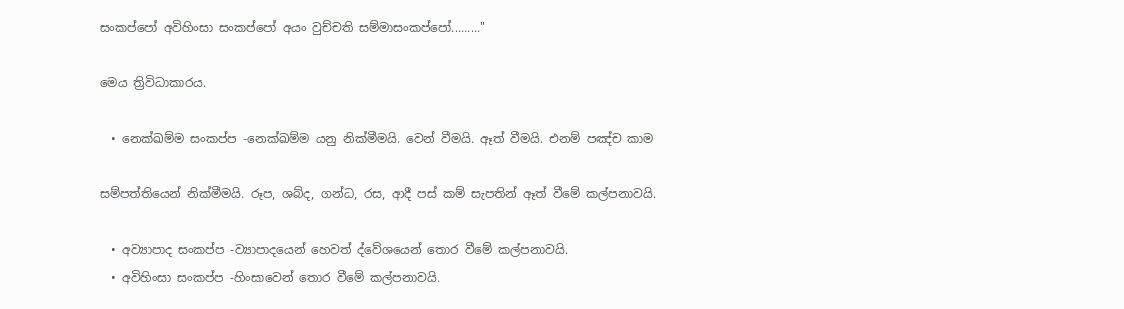සංකප්පෝ අවිහිංසා සංකප්පෝ අයං වුච්චති සම්මාසංකප්පෝ........."

මෙය ත්‍රිවිධාකාරය.

  • නෙක්ඛම්ම සංකප්ප -නෙක්ඛම්ම යනු නික්මීමයි. වෙන් වීමයි. ඈත් වීමයි. එනම් පඤ්ච කාම

සම්පත්තියෙන් නික්මීමයි. රූප, ශබ්ද, ගන්ධ, රස, ආදී පස් කම් සැපතින් ඈත් වීමේ කල්පනාවයි.

  • අව්‍යාපාද සංකප්ප -ව්‍යාපාදයෙන් හෙවත් ද්වේශයෙන් තොර වීමේ කල්පනාවයි.
  • අවිහිංසා සංකප්ප -හිංසාවෙන් තොර වීමේ කල්පනාවයි.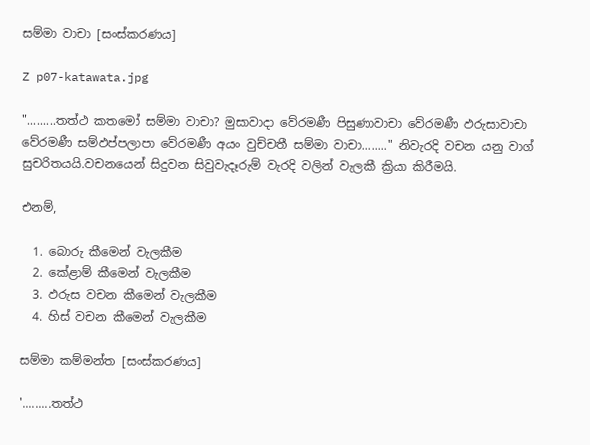සම්මා වාචා [සංස්කරණය]

Z p07-katawata.jpg

".........තත්ථ කතමෝ සම්මා වාචා? මුසාවාදා වේරමණී පිසුණාවාචා වේරමණී ඵරුසාවාචා වේරමණී සම්ඵප්පලාපා වේරමණී අයං වුච්චතී සම්මා වාචා........" නිවැරදි වචන යනු වාග් සුචරිතයයි.වචනයෙන් සිදුවන සිවුවැදෑරුම් වැරදි වලින් වැලකී ක්‍රියා කිරීමයි.

එනම්,

  1. බොරු කීමෙන් වැලකීම
  2. කේළාම් කීමෙන් වැලකීම
  3. ඵරුස වචන කීමෙන් වැලකීම
  4. හිස් වචන කීමෙන් වැලකීම

සම්මා කම්මන්ත [සංස්කරණය]

'.........තත්ථ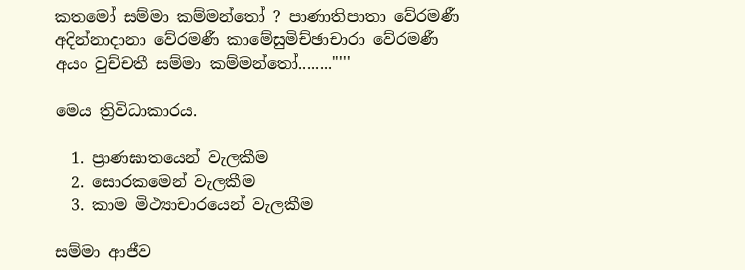කතමෝ සම්මා කම්මන්තෝ ? පාණාතිපාතා වේරමණී අදින්නාදානා වේරමණී කාමේසුමිච්ඡාචාරා වේරමණී අයං වුච්චතී සම්මා කම්මන්තෝ........"'''

මෙය ත්‍රිවිධාකාරය.

  1. ප්‍රාණඝාතයෙන් වැලකීම
  2. සොරකමෙන් වැලකීම
  3. කාම මිථ්‍යාචාරයෙන් වැලකීම

සම්මා ආජීව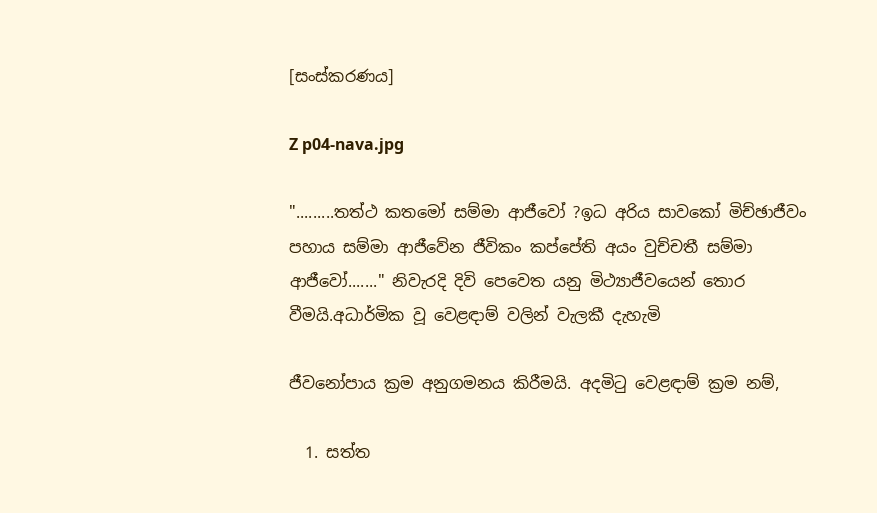[සංස්කරණය]

Z p04-nava.jpg

".........තත්ථ කතමෝ සම්මා ආජීවෝ ?ඉධ අරිය සාවකෝ මිච්ඡාජීවං පහාය සම්මා ආජීවේන ජීවිකං කප්පේති අයං වුච්චතී සම්මා ආජීවෝ......." නිවැරදි දිවි පෙවෙත යනු මිථ්‍යාජීවයෙන් තොර වීමයි.අධාර්මික වූ වෙළඳාම් වලින් වැලකී දැහැමි

ජීවනෝපාය ක්‍රම අනුගමනය කිරීමයි. අදමිටු වෙළඳාම් ක්‍රම නම්,

  1. සත්ත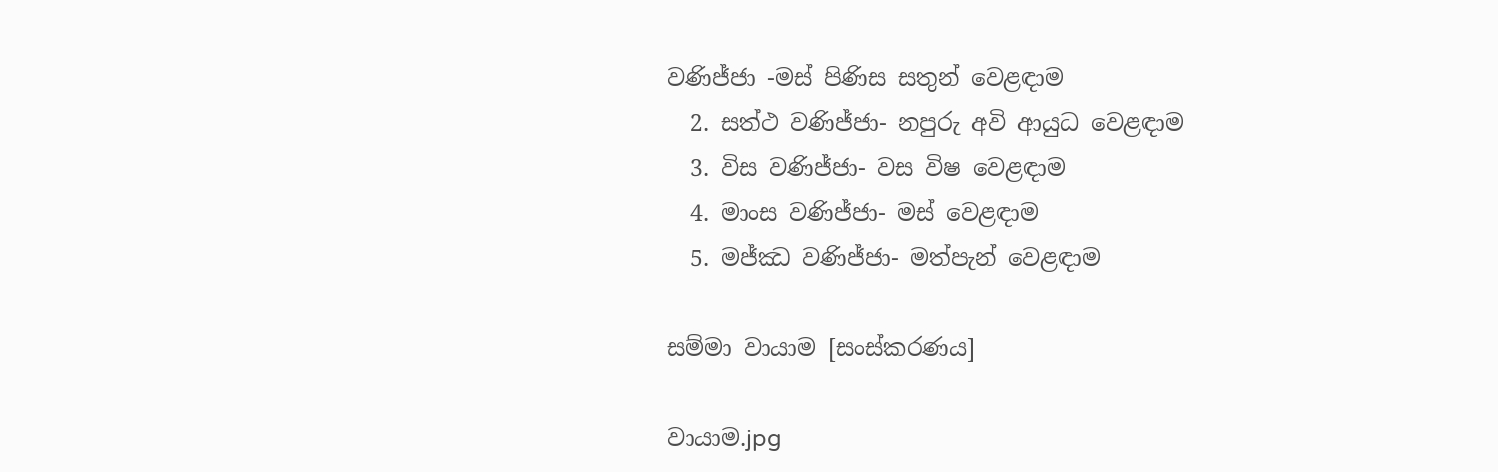වණිජ්ජා -මස් පිණිස සතුන් වෙළඳාම
  2. සත්ථ වණිජ්ජා- නපුරු අවි ආයුධ වෙළඳාම
  3. විස වණිජ්ජා- වස විෂ වෙළඳාම
  4. මාංස වණිජ්ජා- මස් වෙළඳාම
  5. මජ්ඣ වණිජ්ජා- මත්පැන් වෙළඳාම

සම්මා වායාම [සංස්කරණය]

වායාම.jpg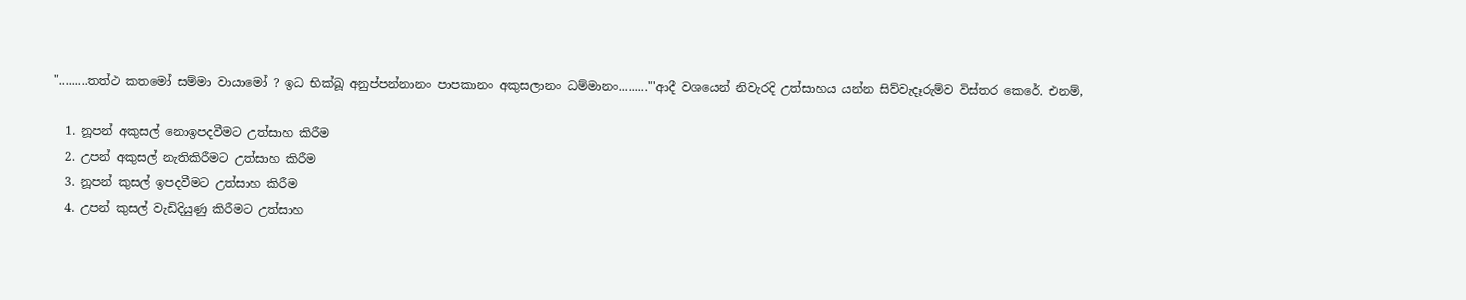".........තත්ථ කතමෝ සම්මා වායාමෝ ? ඉධ භික්ඛූ අනුප්පන්නානං පාපකානං අකුසලානං ධම්මානං........."'ආදී වශයෙන් නිවැරදි උත්සාහය යන්න සිව්වැදෑරුම්ව විස්තර කෙරේ. එනම්,

  1. නූපන් අකුසල් නොඉපදවීමට උත්සාහ කිරීම
  2. උපන් අකුසල් නැතිකිරීමට උත්සාහ කිරීම
  3. නූපන් කුසල් ඉපදවීමට උත්සාහ කිරීම
  4. උපන් කුසල් වැඩිදියුණු කිරීමට උත්සාහ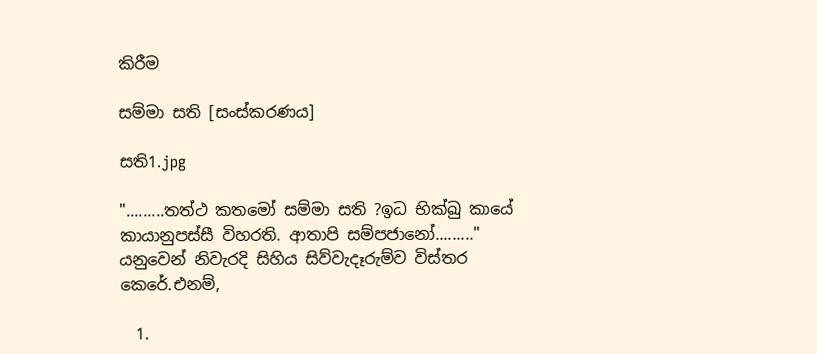කිරීම

සම්මා සති [සංස්කරණය]

සති1.jpg

".........තත්ථ කතමෝ සම්මා සති ?ඉධ භික්ඛු කායේ කායානුපස්සී විහරති. ආතාපි සම්පජානෝ........." යනුවෙන් නිවැරදි සිහිය සිව්වැදෑරුම්ව විස්තර කෙරේ.එනම්,

  1.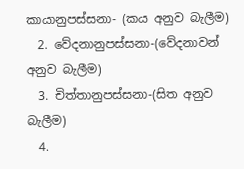කායානුපස්සනා- (කය අනුව බැලීම)
  2. වේදනානුපස්සනා-(වේදනාවන් අනුව බැලීම)
  3. චිත්තානුපස්සනා-(සිත අනුව බැලීම)
  4.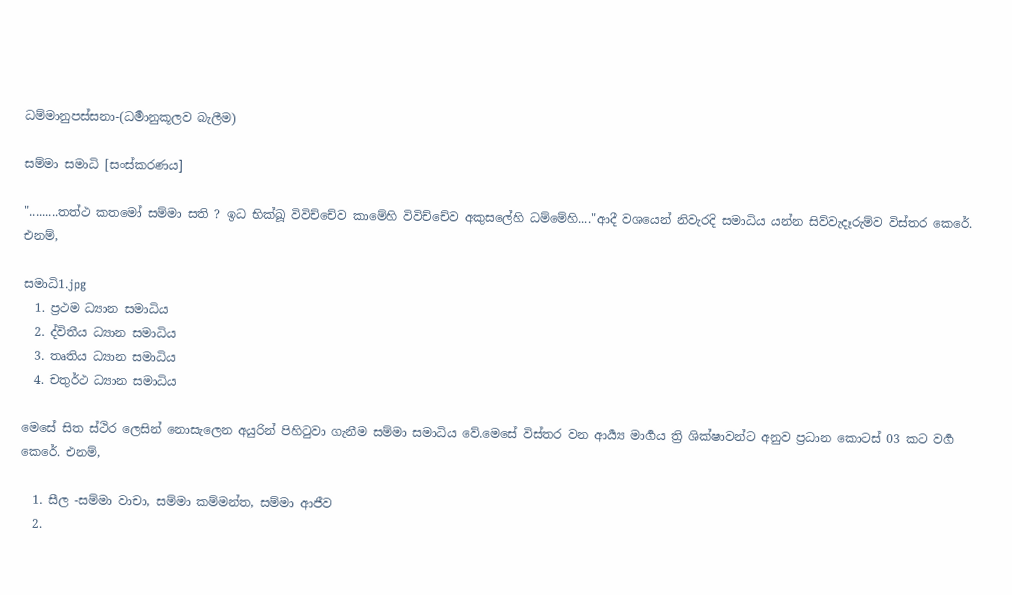ධම්මානුපස්සනා-(ධර්‍මානුකූලව බැලීම)

සම්මා සමාධි [සංස්කරණය]

".........තත්ථ කතමෝ සම්මා සති ? ඉධ භික්ඛූ විවිච්චේව කාමේහි විවිච්චේව අකුසලේහි ධම්මේහි...."ආදී වශයෙන් නිවැරදි සමාධිය යන්න සිව්වැදෑරුම්ව විස්තර කෙරේ. එනම්,

සමාධි1.jpg
  1. ප්‍රථම ධ්‍යාන සමාධිය
  2. ද්විතීය ධ්‍යාන සමාධිය
  3. තෘතිය ධ්‍යාන සමාධිය
  4. චතුර්ථ ධ්‍යාන සමාධිය

මෙසේ සිත ස්ථිර ලෙසින් නොසැලෙන අයුරින් පිහිටුවා ගැනීම සම්මා සමාධිය වේ.මෙසේ විස්තර වන ආර්‍ය්‍ය මාර්‍ගය ත්‍රි ශික්ෂාවන්ට අනුව ප්‍රධාන කොටස් 03 කට වර්‍ග කෙරේ. එනම්,

  1. සීල -සම්මා වාචා, සම්මා කම්මන්ත, සම්මා ආජීව
  2.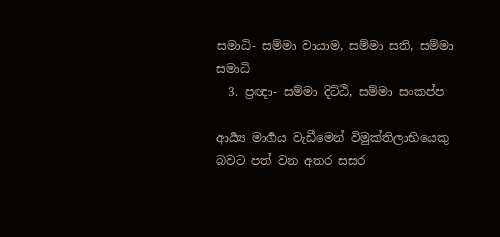සමාධි- සම්මා වායාම, සම්මා සති, සම්මා සමාධි
  3. ප්‍රඥා- සම්මා දිට්ඨි, සම්මා සංකප්ප

ආර්‍ය්‍ය මාර්‍ගය වැඩීමෙන් විමුක්තිලාභියෙකු බවට පත් වන අතර සසර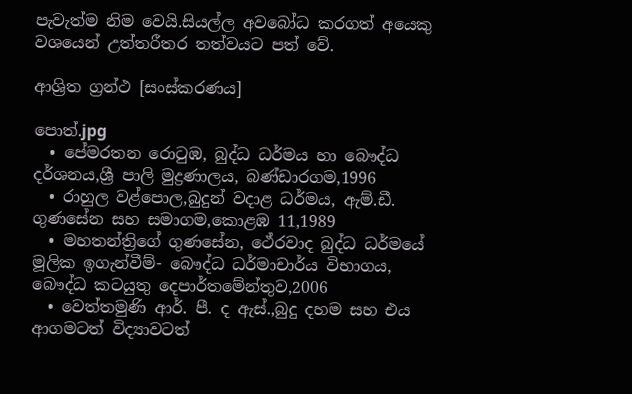පැවැත්ම නිම වෙයි.සියල්ල අවබෝධ කරගත් අයෙකු වශයෙන් උත්තරීතර තත්වයට පත් වේ.

ආශ්‍රිත ග්‍රන්ථ [සංස්කරණය]

පොත්.jpg
  • පේමරතන රොටුඹ, බුද්ධ ධර්මය හා බෞද්ධ දර්ශනය,ශ්‍රී පාලි මුද්‍රණාලය, බණ්ඩාරගම,1996
  • රාහුල වළ්පොල,බුදුන් වදාළ ධර්මය, ඇම්.ඩී. ගුණසේන සහ සමාගම,කොළඹ 11,1989
  • මහතන්ත්‍රිගේ ගුණසේන, ථේරවාද බුද්ධ ධර්මයේ මූලික ඉගැන්වීම්- බෞද්ධ ධර්මාචාර්ය විභාගය, බෞද්ධ කටයුතු දෙපාර්තමේන්තුව,2006
  • වෙත්තමුණි ආර්. පී. ද ඇස්.,බුදු දහම සහ එය ආගමටත් විද්‍යාවටත්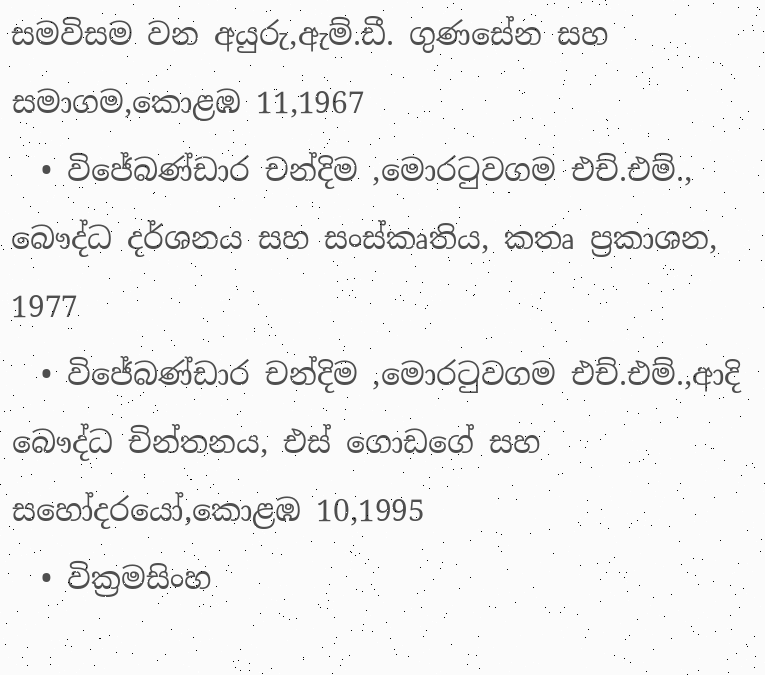සමවිසම වන අයුරු,ඇම්.ඩී. ගුණසේන සහ සමාගම,කොළඹ 11,1967
  • විජේබණ්ඩාර චන්දිම ,මොරටුවගම එච්.එම්., බෞද්ධ දර්ශනය සහ සංස්කෘතිය, කතෘ ප්‍රකාශන, 1977
  • විජේබණ්ඩාර චන්දිම ,මොරටුවගම එච්.එම්.,ආදි බෞද්ධ චින්තනය, එස් ගොඩගේ සහ සහෝදරයෝ,කොළඹ 10,1995
  • වික්‍රමසිංහ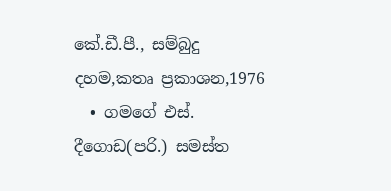කේ.ඩී.පී., සම්බුදු දහම,කතෘ ප්‍රකාශන,1976
  • ගමගේ එස්. දීගොඩ(පරි.) සමස්ත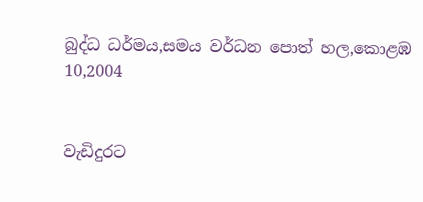බුද්ධ ධර්මය,සමය වර්ධන පොත් හල,කොළඹ 10,2004


වැඩිදුරට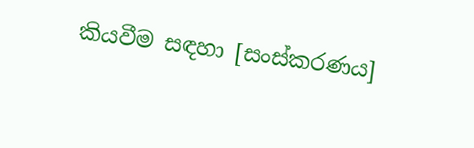කියවීම සඳහා [සංස්කරණය]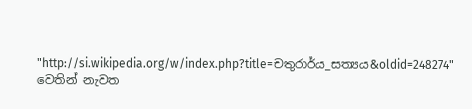"http://si.wikipedia.org/w/index.php?title=චතුරාර්ය_සත්‍යය&oldid=248274" වෙතින් නැවත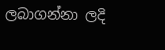ලබාගන්නා ලදි